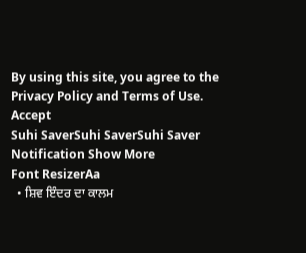By using this site, you agree to the Privacy Policy and Terms of Use.
Accept
Suhi SaverSuhi SaverSuhi Saver
Notification Show More
Font ResizerAa
  • ਸ਼ਿਵ ਇੰਦਰ ਦਾ ਕਾਲਮ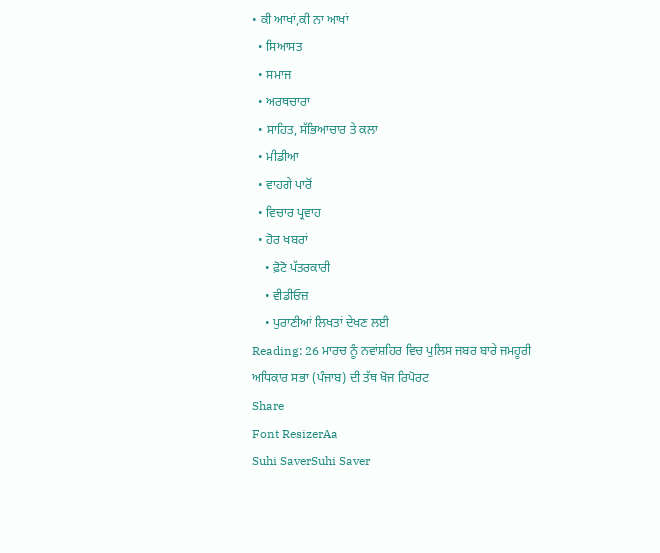• ਕੀ ਆਖਾਂ,ਕੀ ਨਾ ਆਖਾਂ
  • ਸਿਆਸਤ
  • ਸਮਾਜ
  • ਅਰਥਚਾਰਾ
  • ਸਾਹਿਤ, ਸੱਭਿਆਚਾਰ ਤੇ ਕਲਾ
  • ਮੀਡੀਆ
  • ਵਾਹਗੇ ਪਾਰੋਂ
  • ਵਿਚਾਰ ਪ੍ਰਵਾਹ
  • ਹੋਰ ਖਬਰਾਂ
    • ਫ਼ੋਟੋ ਪੱਤਰਕਾਰੀ
    • ਵੀਡੀਓਜ਼
    • ਪੁਰਾਣੀਆਂ ਲਿਖਤਾਂ ਦੇਖਣ ਲਈ
Reading: 26 ਮਾਰਚ ਨੂੰ ਨਵਾਂਸ਼ਹਿਰ ਵਿਚ ਪੁਲਿਸ ਜਬਰ ਬਾਰੇ ਜਮਹੂਰੀ ਅਧਿਕਾਰ ਸਭਾ (ਪੰਜਾਬ) ਦੀ ਤੱਥ ਖੋਜ ਰਿਪੋਰਟ
Share
Font ResizerAa
Suhi SaverSuhi Saver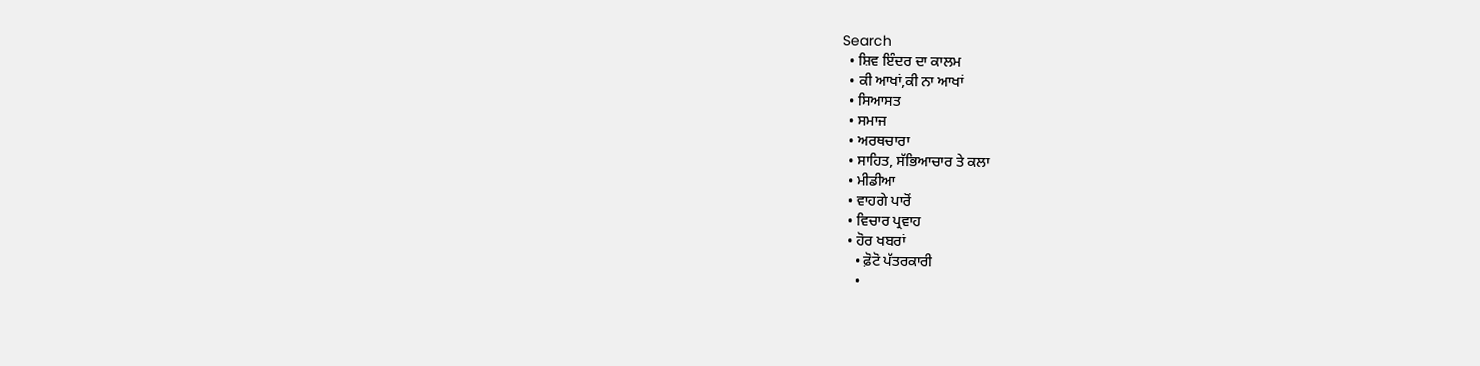Search
  • ਸ਼ਿਵ ਇੰਦਰ ਦਾ ਕਾਲਮ
  • ਕੀ ਆਖਾਂ,ਕੀ ਨਾ ਆਖਾਂ
  • ਸਿਆਸਤ
  • ਸਮਾਜ
  • ਅਰਥਚਾਰਾ
  • ਸਾਹਿਤ, ਸੱਭਿਆਚਾਰ ਤੇ ਕਲਾ
  • ਮੀਡੀਆ
  • ਵਾਹਗੇ ਪਾਰੋਂ
  • ਵਿਚਾਰ ਪ੍ਰਵਾਹ
  • ਹੋਰ ਖਬਰਾਂ
    • ਫ਼ੋਟੋ ਪੱਤਰਕਾਰੀ
    •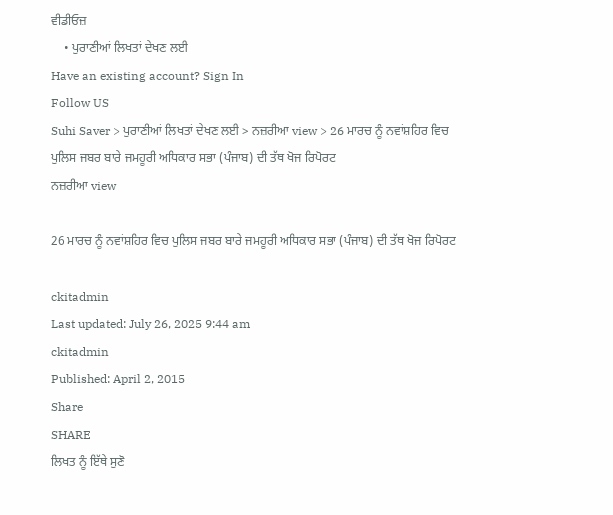ਵੀਡੀਓਜ਼
    • ਪੁਰਾਣੀਆਂ ਲਿਖਤਾਂ ਦੇਖਣ ਲਈ
Have an existing account? Sign In
Follow US
Suhi Saver > ਪੁਰਾਣੀਆਂ ਲਿਖਤਾਂ ਦੇਖਣ ਲਈ > ਨਜ਼ਰੀਆ view > 26 ਮਾਰਚ ਨੂੰ ਨਵਾਂਸ਼ਹਿਰ ਵਿਚ ਪੁਲਿਸ ਜਬਰ ਬਾਰੇ ਜਮਹੂਰੀ ਅਧਿਕਾਰ ਸਭਾ (ਪੰਜਾਬ) ਦੀ ਤੱਥ ਖੋਜ ਰਿਪੋਰਟ
ਨਜ਼ਰੀਆ view

26 ਮਾਰਚ ਨੂੰ ਨਵਾਂਸ਼ਹਿਰ ਵਿਚ ਪੁਲਿਸ ਜਬਰ ਬਾਰੇ ਜਮਹੂਰੀ ਅਧਿਕਾਰ ਸਭਾ (ਪੰਜਾਬ) ਦੀ ਤੱਥ ਖੋਜ ਰਿਪੋਰਟ

ckitadmin
Last updated: July 26, 2025 9:44 am
ckitadmin
Published: April 2, 2015
Share
SHARE
ਲਿਖਤ ਨੂੰ ਇੱਥੇ ਸੁਣੋ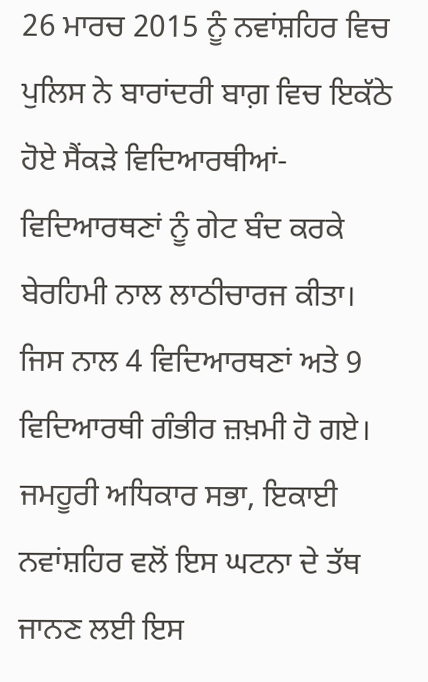26 ਮਾਰਚ 2015 ਨੂੰ ਨਵਾਂਸ਼ਹਿਰ ਵਿਚ ਪੁਲਿਸ ਨੇ ਬਾਰਾਂਦਰੀ ਬਾਗ਼ ਵਿਚ ਇਕੱਠੇ ਹੋਏ ਸੈਂਕੜੇ ਵਿਦਿਆਰਥੀਆਂ-ਵਿਦਿਆਰਥਣਾਂ ਨੂੰ ਗੇਟ ਬੰਦ ਕਰਕੇ ਬੇਰਹਿਮੀ ਨਾਲ ਲਾਠੀਚਾਰਜ ਕੀਤਾ। ਜਿਸ ਨਾਲ 4 ਵਿਦਿਆਰਥਣਾਂ ਅਤੇ 9 ਵਿਦਿਆਰਥੀ ਗੰਭੀਰ ਜ਼ਖ਼ਮੀ ਹੋ ਗਏ। ਜਮਹੂਰੀ ਅਧਿਕਾਰ ਸਭਾ, ਇਕਾਈ ਨਵਾਂਸ਼ਹਿਰ ਵਲੋਂ ਇਸ ਘਟਨਾ ਦੇ ਤੱਥ ਜਾਨਣ ਲਈ ਇਸ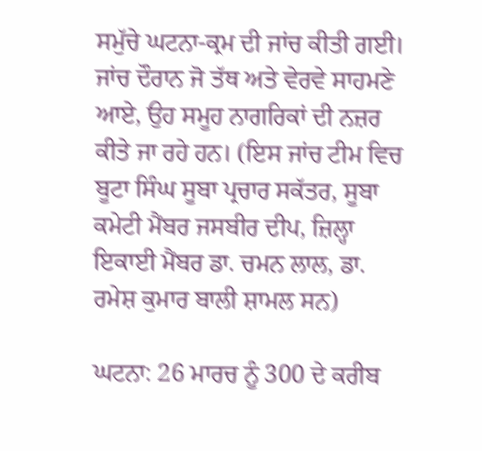ਸਮੁੱਚੇ ਘਟਨਾ-ਕ੍ਰਮ ਦੀ ਜਾਂਚ ਕੀਤੀ ਗਈ। ਜਾਂਚ ਦੌਰਾਨ ਜੋ ਤੱਥ ਅਤੇ ਵੇਰਵੇ ਸਾਹਮਣੇ ਆਏ, ਉਹ ਸਮੂਹ ਨਾਗਰਿਕਾਂ ਦੀ ਨਜ਼ਰ ਕੀਤੇ ਜਾ ਰਹੇ ਹਨ। (ਇਸ ਜਾਂਚ ਟੀਮ ਵਿਚ ਬੂਟਾ ਸਿੰਘ ਸੂਬਾ ਪ੍ਰਚਾਰ ਸਕੱਤਰ, ਸੂਬਾ ਕਮੇਟੀ ਮੈਂਬਰ ਜਸਬੀਰ ਦੀਪ, ਜ਼ਿਲ੍ਹਾ ਇਕਾਈ ਮੈਂਬਰ ਡਾ. ਚਮਨ ਲਾਲ, ਡਾ. ਰਮੇਸ਼ ਕੁਮਾਰ ਬਾਲੀ ਸ਼ਾਮਲ ਸਨ)

ਘਟਨਾ: 26 ਮਾਰਚ ਨੂੰ 300 ਦੇ ਕਰੀਬ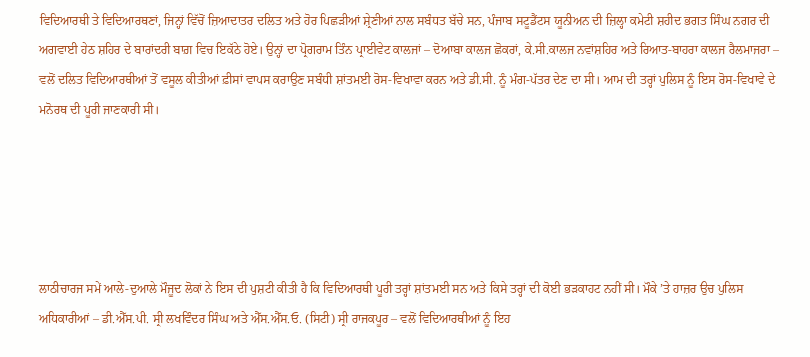ਵਿਦਿਆਰਥੀ ਤੇ ਵਿਦਿਆਰਥਣਾਂ, ਜਿਨ੍ਹਾਂ ਵਿੱਚੋਂ ਜ਼ਿਆਦਾਤਰ ਦਲਿਤ ਅਤੇ ਹੋਰ ਪਿਛੜੀਆਂ ਸ਼੍ਰੇਣੀਆਂ ਨਾਲ ਸਬੰਧਤ ਬੱਚੇ ਸਨ, ਪੰਜਾਬ ਸਟੂਡੈਂਟਸ ਯੂਨੀਅਨ ਦੀ ਜ਼ਿਲ੍ਹਾ ਕਮੇਟੀ ਸ਼ਹੀਦ ਭਗਤ ਸਿੰਘ ਨਗਰ ਦੀ ਅਗਵਾਈ ਹੇਠ ਸ਼ਹਿਰ ਦੇ ਬਾਰਾਂਦਰੀ ਬਾਗ਼ ਵਿਚ ਇਕੱਠੇ ਹੋਏ। ਉਨ੍ਹਾਂ ਦਾ ਪ੍ਰੋਗਰਾਮ ਤਿੰਨ ਪ੍ਰਾਈਵੇਟ ਕਾਲਜਾਂ – ਦੋਆਬਾ ਕਾਲਜ ਛੋਕਰਾਂ, ਕੇ.ਸੀ.ਕਾਲਜ ਨਵਾਂਸ਼ਹਿਰ ਅਤੇ ਰਿਆਤ-ਬਾਹਰਾ ਕਾਲਜ ਰੈਲਮਾਜਰਾ – ਵਲੋਂ ਦਲਿਤ ਵਿਦਿਆਰਥੀਆਂ ਤੋਂ ਵਸੂਲ ਕੀਤੀਆਂ ਫ਼ੀਸਾਂ ਵਾਪਸ ਕਰਾਉਣ ਸਬੰਧੀ ਸ਼ਾਂਤਮਈ ਰੋਸ-ਵਿਖਾਵਾ ਕਰਨ ਅਤੇ ਡੀ.ਸੀ. ਨੂੰ ਮੰਗ-ਪੱਤਰ ਦੇਣ ਦਾ ਸੀ। ਆਮ ਦੀ ਤਰ੍ਹਾਂ ਪੁਲਿਸ ਨੂੰ ਇਸ ਰੋਸ-ਵਿਖਾਵੇ ਦੇ ਮਨੋਰਥ ਦੀ ਪੂਰੀ ਜਾਣਕਾਰੀ ਸੀ।





ਲਾਠੀਚਾਰਜ ਸਮੇਂ ਆਲੇ-ਦੁਆਲੇ ਮੌਜੂਦ ਲੋਕਾਂ ਨੇ ਇਸ ਦੀ ਪੁਸ਼ਟੀ ਕੀਤੀ ਹੈ ਕਿ ਵਿਦਿਆਰਥੀ ਪੂਰੀ ਤਰ੍ਹਾਂ ਸ਼ਾਂਤਮਈ ਸਨ ਅਤੇ ਕਿਸੇ ਤਰ੍ਹਾਂ ਦੀ ਕੋਈ ਭੜਕਾਹਟ ਨਹੀਂ ਸੀ। ਮੌਕੇ ’ਤੇ ਹਾਜ਼ਰ ਉਚ ਪੁਲਿਸ ਅਧਿਕਾਰੀਆਂ – ਡੀ.ਐੱਸ.ਪੀ. ਸ੍ਰੀ ਲਖਵਿੰਦਰ ਸਿੰਘ ਅਤੇ ਐੱਸ.ਐੱਸ.ਓ. (ਸਿਟੀ) ਸ੍ਰੀ ਰਾਜਕਪੂਰ – ਵਲੋਂ ਵਿਦਿਆਰਥੀਆਂ ਨੂੰ ਇਹ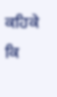ਕਹਿਕੇ ਕਿ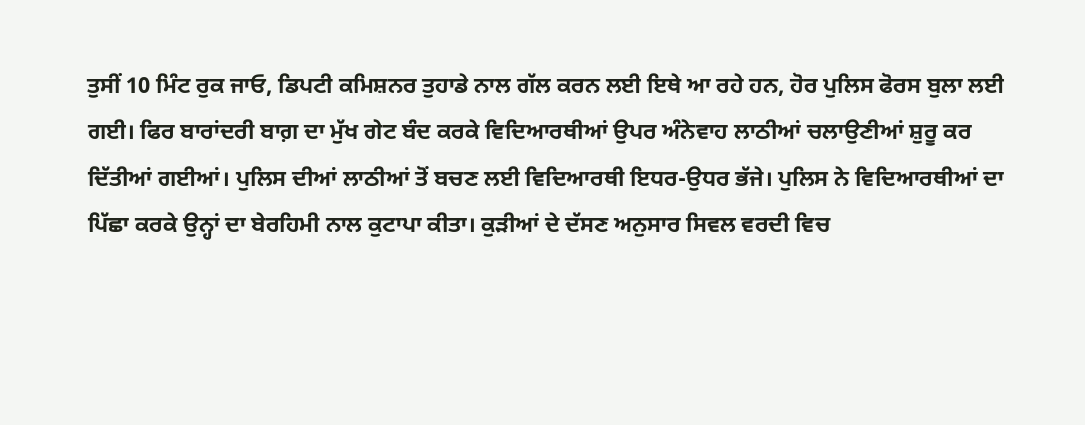ਤੁਸੀਂ 10 ਮਿੰਟ ਰੁਕ ਜਾਓ, ਡਿਪਟੀ ਕਮਿਸ਼ਨਰ ਤੁਹਾਡੇ ਨਾਲ ਗੱਲ ਕਰਨ ਲਈ ਇਥੇ ਆ ਰਹੇ ਹਨ, ਹੋਰ ਪੁਲਿਸ ਫੋਰਸ ਬੁਲਾ ਲਈ ਗਈ। ਫਿਰ ਬਾਰਾਂਦਰੀ ਬਾਗ਼ ਦਾ ਮੁੱਖ ਗੇਟ ਬੰਦ ਕਰਕੇ ਵਿਦਿਆਰਥੀਆਂ ਉਪਰ ਅੰਨੇਵਾਹ ਲਾਠੀਆਂ ਚਲਾਉਣੀਆਂ ਸ਼ੁਰੂ ਕਰ ਦਿੱਤੀਆਂ ਗਈਆਂ। ਪੁਲਿਸ ਦੀਆਂ ਲਾਠੀਆਂ ਤੋਂ ਬਚਣ ਲਈ ਵਿਦਿਆਰਥੀ ਇਧਰ-ਉਧਰ ਭੱਜੇ। ਪੁਲਿਸ ਨੇ ਵਿਦਿਆਰਥੀਆਂ ਦਾ ਪਿੱਛਾ ਕਰਕੇ ਉਨ੍ਹਾਂ ਦਾ ਬੇਰਹਿਮੀ ਨਾਲ ਕੁਟਾਪਾ ਕੀਤਾ। ਕੁੜੀਆਂ ਦੇ ਦੱਸਣ ਅਨੁਸਾਰ ਸਿਵਲ ਵਰਦੀ ਵਿਚ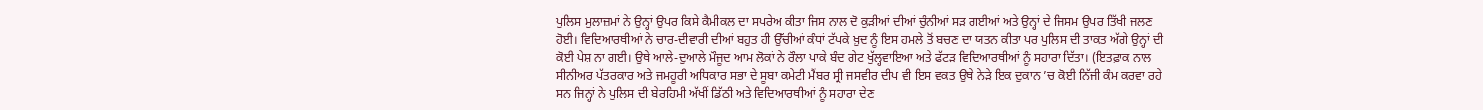ਪੁਲਿਸ ਮੁਲਾਜ਼ਮਾਂ ਨੇ ਉਨ੍ਹਾਂ ਉਪਰ ਕਿਸੇ ਕੈਮੀਕਲ ਦਾ ਸਪਰੇਅ ਕੀਤਾ ਜਿਸ ਨਾਲ ਦੋ ਕੁੜੀਆਂ ਦੀਆਂ ਚੁੰਨੀਆਂ ਸੜ ਗਈਆਂ ਅਤੇ ਉਨ੍ਹਾਂ ਦੇ ਜਿਸਮ ਉਪਰ ਤਿੱਖੀ ਜਲਣ ਹੋਈ। ਵਿਦਿਆਰਥੀਆਂ ਨੇ ਚਾਰ-ਦੀਵਾਰੀ ਦੀਆਂ ਬਹੁਤ ਹੀ ਉੱਚੀਆਂ ਕੰਧਾਂ ਟੱਪਕੇ ਖ਼ੁਦ ਨੂੰ ਇਸ ਹਮਲੇ ਤੋਂ ਬਚਣ ਦਾ ਯਤਨ ਕੀਤਾ ਪਰ ਪੁਲਿਸ ਦੀ ਤਾਕਤ ਅੱਗੇ ਉਨ੍ਹਾਂ ਦੀ ਕੋਈ ਪੇਸ਼ ਨਾ ਗਈ। ਉਥੇ ਆਲੇ-ਦੁਆਲੇ ਮੌਜੂਦ ਆਮ ਲੋਕਾਂ ਨੇ ਰੌਲਾ ਪਾਕੇ ਬੰਦ ਗੇਟ ਖੁੱਲ੍ਹਵਾਇਆ ਅਤੇ ਫੱਟੜ ਵਿਦਿਆਰਥੀਆਂ ਨੂੰ ਸਹਾਰਾ ਦਿੱਤਾ। (ਇਤਫ਼ਾਕ ਨਾਲ ਸੀਨੀਅਰ ਪੱਤਰਕਾਰ ਅਤੇ ਜਮਹੂਰੀ ਅਧਿਕਾਰ ਸਭਾ ਦੇ ਸੂਬਾ ਕਮੇਟੀ ਮੈਂਬਰ ਸ੍ਰੀ ਜਸਵੀਰ ਦੀਪ ਵੀ ਇਸ ਵਕਤ ਉਥੇ ਨੇੜੇ ਇਕ ਦੁਕਾਨ ’ਚ ਕੋਈ ਨਿੱਜੀ ਕੰਮ ਕਰਵਾ ਰਹੇ ਸਨ ਜਿਨ੍ਹਾਂ ਨੇ ਪੁਲਿਸ ਦੀ ਬੇਰਹਿਮੀ ਅੱਖੀਂ ਡਿੱਠੀ ਅਤੇ ਵਿਦਿਆਰਥੀਆਂ ਨੂੰ ਸਹਾਰਾ ਦੇਣ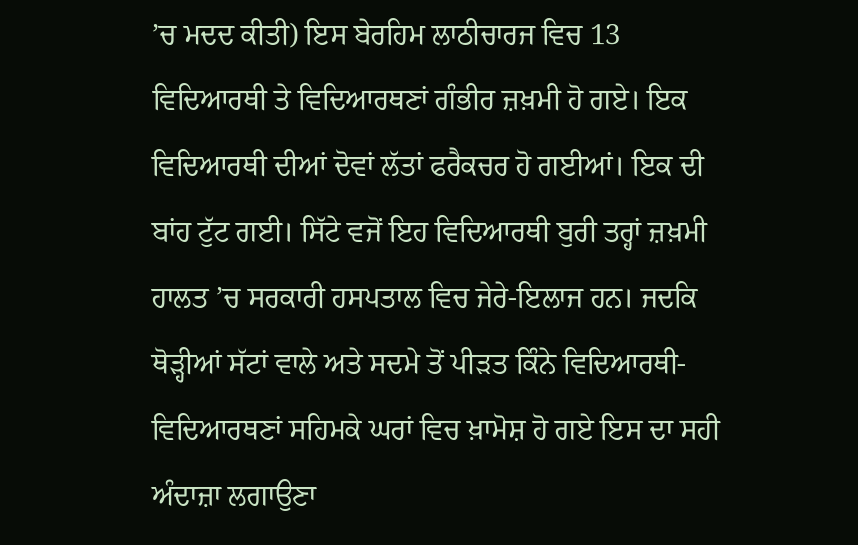’ਚ ਮਦਦ ਕੀਤੀ) ਇਸ ਬੇਰਹਿਮ ਲਾਠੀਚਾਰਜ ਵਿਚ 13 ਵਿਦਿਆਰਥੀ ਤੇ ਵਿਦਿਆਰਥਣਾਂ ਗੰਭੀਰ ਜ਼ਖ਼ਮੀ ਹੋ ਗਏ। ਇਕ ਵਿਦਿਆਰਥੀ ਦੀਆਂ ਦੋਵਾਂ ਲੱਤਾਂ ਫਰੈਕਚਰ ਹੋ ਗਈਆਂ। ਇਕ ਦੀ ਬਾਂਹ ਟੁੱਟ ਗਈ। ਸਿੱਟੇ ਵਜੋਂ ਇਹ ਵਿਦਿਆਰਥੀ ਬੁਰੀ ਤਰ੍ਹਾਂ ਜ਼ਖ਼ਮੀ ਹਾਲਤ ’ਚ ਸਰਕਾਰੀ ਹਸਪਤਾਲ ਵਿਚ ਜੇਰੇ-ਇਲਾਜ ਹਨ। ਜਦਕਿ ਥੋੜ੍ਹੀਆਂ ਸੱਟਾਂ ਵਾਲੇ ਅਤੇ ਸਦਮੇ ਤੋਂ ਪੀੜਤ ਕਿੰਨੇ ਵਿਦਿਆਰਥੀ-ਵਿਦਿਆਰਥਣਾਂ ਸਹਿਮਕੇ ਘਰਾਂ ਵਿਚ ਖ਼ਾਮੋਸ਼ ਹੋ ਗਏ ਇਸ ਦਾ ਸਹੀ ਅੰਦਾਜ਼ਾ ਲਗਾਉਣਾ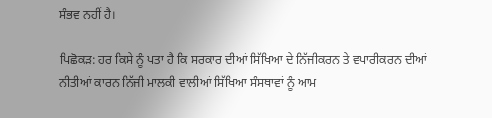ਸੰਭਵ ਨਹੀਂ ਹੈ।

ਪਿਛੋਕੜ: ਹਰ ਕਿਸੇ ਨੂੰ ਪਤਾ ਹੈ ਕਿ ਸਰਕਾਰ ਦੀਆਂ ਸਿੱਖਿਆ ਦੇ ਨਿੱਜੀਕਰਨ ਤੇ ਵਪਾਰੀਕਰਨ ਦੀਆਂ ਨੀਤੀਆਂ ਕਾਰਨ ਨਿੱਜੀ ਮਾਲਕੀ ਵਾਲੀਆਂ ਸਿੱਖਿਆ ਸੰਸਥਾਵਾਂ ਨੂੰ ਆਮ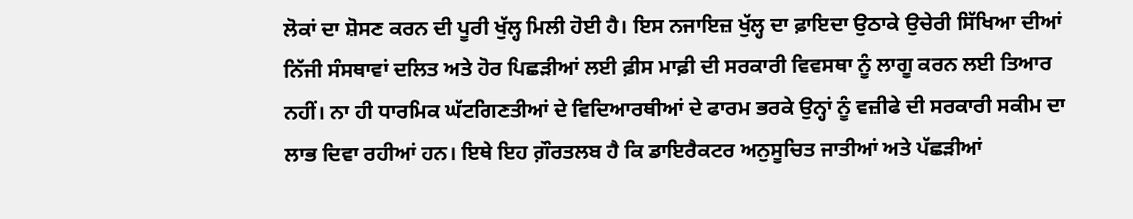ਲੋਕਾਂ ਦਾ ਸ਼ੋਸਣ ਕਰਨ ਦੀ ਪੂਰੀ ਖੁੱਲ੍ਹ ਮਿਲੀ ਹੋਈ ਹੈ। ਇਸ ਨਜਾਇਜ਼ ਖੁੱਲ੍ਹ ਦਾ ਫ਼ਾਇਦਾ ਉਠਾਕੇ ਉਚੇਰੀ ਸਿੱਖਿਆ ਦੀਆਂ ਨਿੱਜੀ ਸੰਸਥਾਵਾਂ ਦਲਿਤ ਅਤੇ ਹੋਰ ਪਿਛੜੀਆਂ ਲਈ ਫ਼ੀਸ ਮਾਫ਼ੀ ਦੀ ਸਰਕਾਰੀ ਵਿਵਸਥਾ ਨੂੰ ਲਾਗੂ ਕਰਨ ਲਈ ਤਿਆਰ ਨਹੀਂ। ਨਾ ਹੀ ਧਾਰਮਿਕ ਘੱਟਗਿਣਤੀਆਂ ਦੇ ਵਿਦਿਆਰਥੀਆਂ ਦੇ ਫਾਰਮ ਭਰਕੇ ਉਨ੍ਹਾਂ ਨੂੰ ਵਜ਼ੀਫੇ ਦੀ ਸਰਕਾਰੀ ਸਕੀਮ ਦਾ ਲਾਭ ਦਿਵਾ ਰਹੀਆਂ ਹਨ। ਇਥੇ ਇਹ ਗ਼ੌਰਤਲਬ ਹੈ ਕਿ ਡਾਇਰੈਕਟਰ ਅਨੁਸੂਚਿਤ ਜਾਤੀਆਂ ਅਤੇ ਪੱਛੜੀਆਂ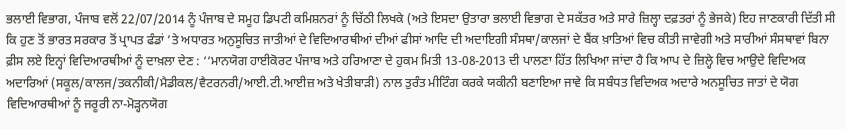ਭਲਾਈ ਵਿਭਾਗ, ਪੰਜਾਬ ਵਲੋਂ 22/07/2014 ਨੂੰ ਪੰਜਾਬ ਦੇ ਸਮੂਹ ਡਿਪਟੀ ਕਮਿਸ਼ਨਰਾਂ ਨੂੰ ਚਿੱਠੀ ਲਿਖਕੇ (ਅਤੇ ਇਸਦਾ ਉਤਾਰਾ ਭਲਾਈ ਵਿਭਾਗ ਦੇ ਸਕੱਤਰ ਅਤੇ ਸਾਰੇ ਜ਼ਿਲ੍ਹਾ ਦਫ਼ਤਰਾਂ ਨੂੰ ਭੇਜਕੇ) ਇਹ ਜਾਣਕਾਰੀ ਦਿੱਤੀ ਸੀ ਕਿ ਹੁਣ ਤੋਂ ਭਾਰਤ ਸਰਕਾਰ ਤੋਂ ਪ੍ਰਾਪਤ ਫੰਡਾਂ ’ਤੇ ਅਧਾਰਤ ਅਨੁਸੂਚਿਤ ਜਾਤੀਆਂ ਦੇ ਵਿਦਿਆਰਥੀਆਂ ਦੀਆਂ ਫੀਸਾਂ ਆਦਿ ਦੀ ਅਦਾਇਗੀ ਸੰਸਥਾ/ਕਾਲਜਾਂ ਦੇ ਬੈਂਕ ਖ਼ਾਤਿਆਂ ਵਿਚ ਕੀਤੀ ਜਾਵੇਗੀ ਅਤੇ ਸਾਰੀਆਂ ਸੰਸਥਾਵਾਂ ਬਿਨਾ ਫ਼ੀਸ ਲਏ ਇਨ੍ਹਾਂ ਵਿਦਿਆਰਥੀਆਂ ਨੂੰ ਦਾਖ਼ਲਾ ਦੇਣ : ‘‘ਮਾਨਯੋਗ ਹਾਈਕੋਰਟ ਪੰਜਾਬ ਅਤੇ ਹਰਿਆਣਾ ਦੇ ਹੁਕਮ ਮਿਤੀ 13-08-2013 ਦੀ ਪਾਲਣਾ ਹਿੱਤ ਲਿਖਿਆ ਜਾਂਦਾ ਹੈ ਕਿ ਆਪ ਦੇ ਜ਼ਿਲ੍ਹੇ ਵਿਚ ਆਉਦੇ ਵਿਦਿਅਕ ਅਦਾਰਿਆਂ (ਸਕੂਲ/ਕਾਲਜ/ਤਕਨੀਕੀ/ਮੈਡੀਕਲ/ਵੈਟਰਨਰੀ/ਆਈ.ਟੀ.ਆਈਜ਼ ਅਤੇ ਖੇਤੀਬਾੜੀ) ਨਾਲ ਤੁਰੰਤ ਮੀਟਿੰਗ ਕਰਕੇ ਯਕੀਨੀ ਬਣਾਇਆ ਜਾਵੇ ਕਿ ਸਬੰਧਤ ਵਿਦਿਅਕ ਅਦਾਰੇ ਅਨਸੂਚਿਤ ਜਾਤਾਂ ਦੇ ਯੋਗ ਵਿਦਿਆਰਥੀਆਂ ਨੂੰ ਜਰੂਰੀ ਨਾ-ਮੋੜ੍ਹਨਯੋਗ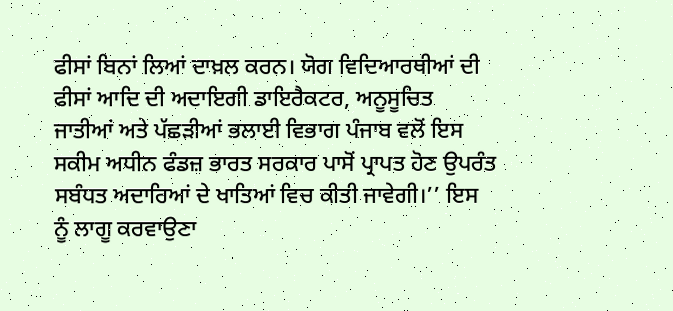ਫੀਸਾਂ ਬਿਨਾਂ ਲਿਆਂ ਦਾਖ਼ਲ ਕਰਨ। ਯੋਗ ਵਿਦਿਆਰਥੀਆਂ ਦੀ ਫੀਸਾਂ ਆਦਿ ਦੀ ਅਦਾਇਗੀ ਡਾਇਰੈਕਟਰ, ਅਨੂਸੂਚਿਤ ਜਾਤੀਆਂ ਅਤੇ ਪੱਛੜੀਆਂ ਭਲਾਈ ਵਿਭਾਗ ਪੰਜਾਬ ਵਲੋਂ ਇਸ ਸਕੀਮ ਅਧੀਨ ਫੰਡਜ਼ ਭਾਰਤ ਸਰਕਾਰ ਪਾਸੋਂ ਪ੍ਰਾਪਤ ਹੋਣ ਉਪਰੰਤ ਸਬੰਧਤ ਅਦਾਰਿਆਂ ਦੇ ਖਾਤਿਆਂ ਵਿਚ ਕੀਤੀ ਜਾਵੇਗੀ।’’ ਇਸ ਨੂੰ ਲਾਗੂ ਕਰਵਾਉਣਾ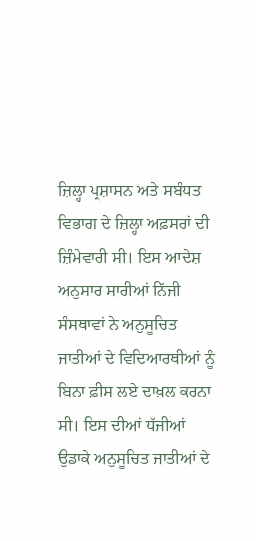ਜ਼ਿਲ੍ਹਾ ਪ੍ਰਸ਼ਾਸਨ ਅਤੇ ਸਬੰਧਤ ਵਿਭਾਗ ਦੇ ਜ਼ਿਲ੍ਹਾ ਅਫ਼ਸਰਾਂ ਦੀ ਜ਼ਿੰਮੇਵਾਰੀ ਸੀ। ਇਸ ਆਦੇਸ਼ ਅਨੁਸਾਰ ਸਾਰੀਆਂ ਨਿੱਜੀ ਸੰਸਥਾਵਾਂ ਨੇ ਅਨੁਸੂਚਿਤ ਜਾਤੀਆਂ ਦੇ ਵਿਦਿਆਰਥੀਆਂ ਨੂੰ ਬਿਨਾ ਫ਼ੀਸ ਲਏ ਦਾਖ਼ਲ ਕਰਨਾ ਸੀ। ਇਸ ਦੀਆਂ ਧੱਜੀਆਂ ਉਡਾਕੇ ਅਨੁਸੂਚਿਤ ਜਾਤੀਆਂ ਦੇ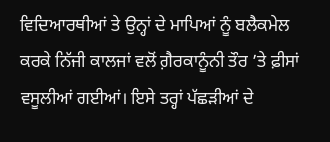ਵਿਦਿਆਰਥੀਆਂ ਤੇ ਉਨ੍ਹਾਂ ਦੇ ਮਾਪਿਆਂ ਨੂੰ ਬਲੈਕਮੇਲ ਕਰਕੇ ਨਿੱਜੀ ਕਾਲਜਾਂ ਵਲੋਂ ਗ਼ੈਰਕਾਨੂੰਨੀ ਤੌਰ ’ਤੇ ਫ਼ੀਸਾਂ ਵਸੂਲੀਆਂ ਗਈਆਂ। ਇਸੇ ਤਰ੍ਹਾਂ ਪੱਛੜੀਆਂ ਦੇ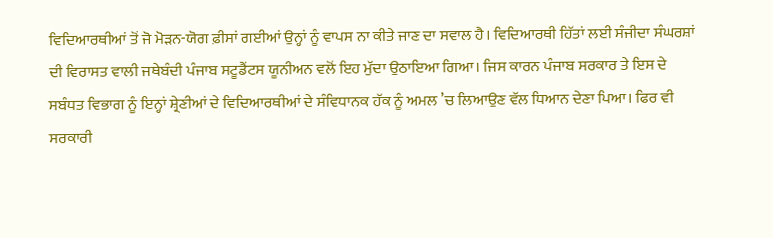ਵਿਦਿਆਰਥੀਆਂ ਤੋਂ ਜੋ ਮੋੜਨ-ਯੋਗ ਫ਼ੀਸਾਂ ਗਈਆਂ ਉਨ੍ਹਾਂ ਨੂੰ ਵਾਪਸ ਨਾ ਕੀਤੇ ਜਾਣ ਦਾ ਸਵਾਲ ਹੈ। ਵਿਦਿਆਰਥੀ ਹਿੱਤਾਂ ਲਈ ਸੰਜੀਦਾ ਸੰਘਰਸ਼ਾਂ ਦੀ ਵਿਰਾਸਤ ਵਾਲੀ ਜਥੇਬੰਦੀ ਪੰਜਾਬ ਸਟੂਡੈਂਟਸ ਯੂਨੀਅਨ ਵਲੋਂ ਇਹ ਮੁੱਦਾ ਉਠਾਇਆ ਗਿਆ। ਜਿਸ ਕਾਰਨ ਪੰਜਾਬ ਸਰਕਾਰ ਤੇ ਇਸ ਦੇ ਸਬੰਧਤ ਵਿਭਾਗ ਨੂੰ ਇਨ੍ਹਾਂ ਸ਼੍ਰੇਣੀਆਂ ਦੇ ਵਿਦਿਆਰਥੀਆਂ ਦੇ ਸੰਵਿਧਾਨਕ ਹੱਕ ਨੂੰ ਅਮਲ ’ਚ ਲਿਆਉਣ ਵੱਲ ਧਿਆਨ ਦੇਣਾ ਪਿਆ। ਫਿਰ ਵੀ ਸਰਕਾਰੀ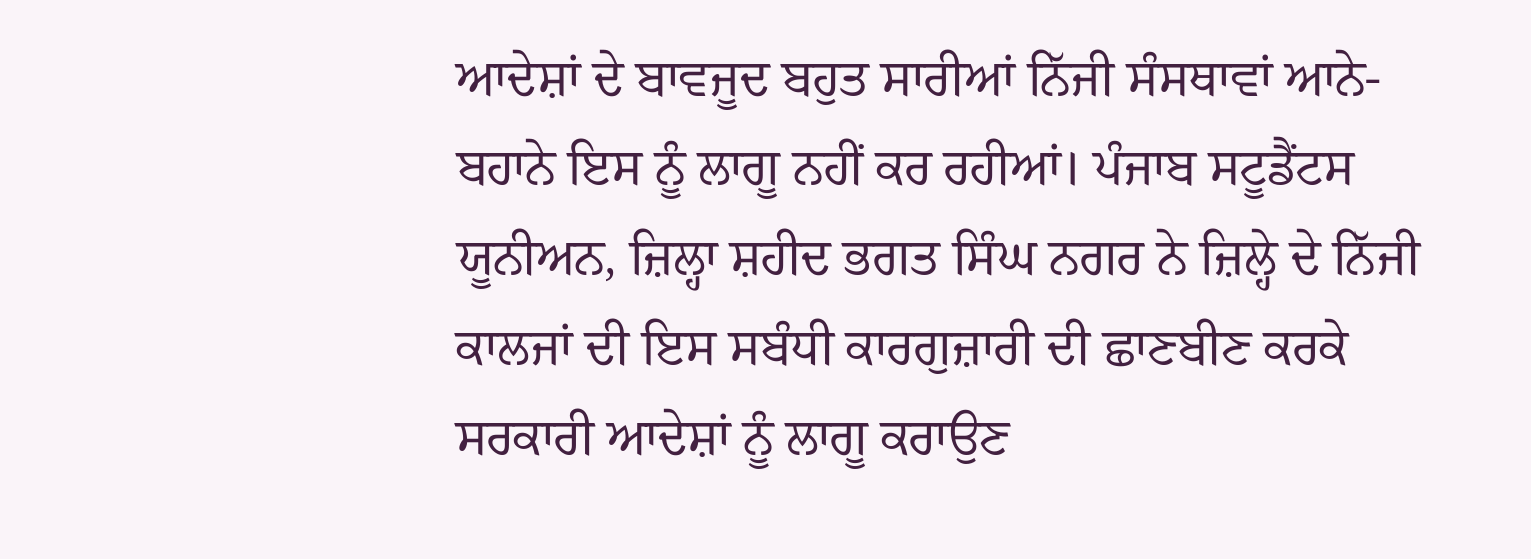ਆਦੇਸ਼ਾਂ ਦੇ ਬਾਵਜੂਦ ਬਹੁਤ ਸਾਰੀਆਂ ਨਿੱਜੀ ਸੰਸਥਾਵਾਂ ਆਨੇ-ਬਹਾਨੇ ਇਸ ਨੂੰ ਲਾਗੂ ਨਹੀਂ ਕਰ ਰਹੀਆਂ। ਪੰਜਾਬ ਸਟੂਡੈਂਟਸ ਯੂਨੀਅਨ, ਜ਼ਿਲ੍ਹਾ ਸ਼ਹੀਦ ਭਗਤ ਸਿੰਘ ਨਗਰ ਨੇ ਜ਼ਿਲ੍ਹੇ ਦੇ ਨਿੱਜੀ ਕਾਲਜਾਂ ਦੀ ਇਸ ਸਬੰਧੀ ਕਾਰਗੁਜ਼ਾਰੀ ਦੀ ਛਾਣਬੀਣ ਕਰਕੇ ਸਰਕਾਰੀ ਆਦੇਸ਼ਾਂ ਨੂੰ ਲਾਗੂ ਕਰਾਉਣ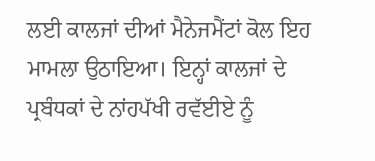ਲਈ ਕਾਲਜਾਂ ਦੀਆਂ ਮੈਨੇਜਮੈਂਟਾਂ ਕੋਲ ਇਹ ਮਾਮਲਾ ਉਠਾਇਆ। ਇਨ੍ਹਾਂ ਕਾਲਜਾਂ ਦੇ ਪ੍ਰਬੰਧਕਾਂ ਦੇ ਨਾਂਹਪੱਖੀ ਰਵੱਈਏ ਨੂੰ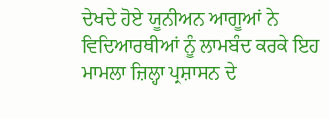ਦੇਖਦੇ ਹੋਏ ਯੂਨੀਅਨ ਆਗੂਆਂ ਨੇ ਵਿਦਿਆਰਥੀਆਂ ਨੂੰ ਲਾਮਬੰਦ ਕਰਕੇ ਇਹ ਮਾਮਲਾ ਜ਼ਿਲ੍ਹਾ ਪ੍ਰਸ਼ਾਸਨ ਦੇ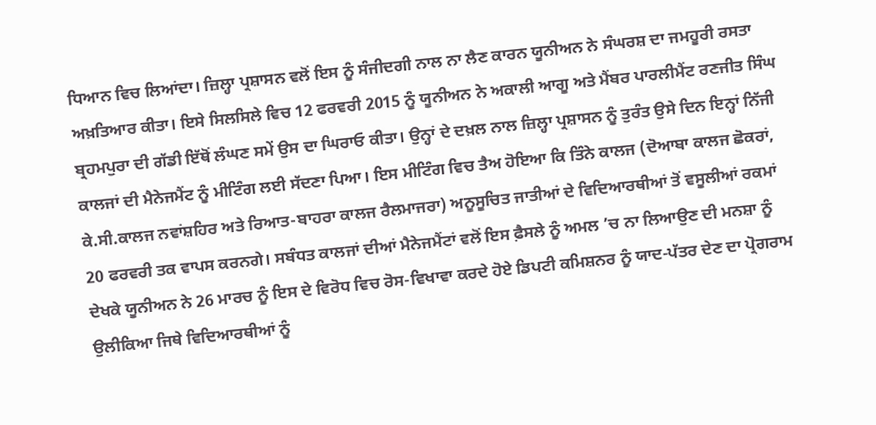ਧਿਆਨ ਵਿਚ ਲਿਆਂਦਾ। ਜ਼ਿਲ੍ਹਾ ਪ੍ਰਸ਼ਾਸਨ ਵਲੋਂ ਇਸ ਨੂੰ ਸੰਜੀਦਗੀ ਨਾਲ ਨਾ ਲੈਣ ਕਾਰਨ ਯੂਨੀਅਨ ਨੇ ਸੰਘਰਸ਼ ਦਾ ਜਮਹੂਰੀ ਰਸਤਾ ਅਖ਼ਤਿਆਰ ਕੀਤਾ। ਇਸੇ ਸਿਲਸਿਲੇ ਵਿਚ 12 ਫਰਵਰੀ 2015 ਨੂੰ ਯੂਨੀਅਨ ਨੇ ਅਕਾਲੀ ਆਗੂ ਅਤੇ ਮੈਂਬਰ ਪਾਰਲੀਮੈਂਟ ਰਣਜੀਤ ਸਿੰਘ ਬ੍ਰਹਮਪੁਰਾ ਦੀ ਗੱਡੀ ਇੱਥੋਂ ਲੰਘਣ ਸਮੇਂ ਉਸ ਦਾ ਘਿਰਾਓ ਕੀਤਾ। ਉਨ੍ਹਾਂ ਦੇ ਦਖ਼ਲ ਨਾਲ ਜ਼ਿਲ੍ਹਾ ਪ੍ਰਸ਼ਾਸਨ ਨੂੰ ਤੁਰੰਤ ਉਸੇ ਦਿਨ ਇਨ੍ਹਾਂ ਨਿੱਜੀ ਕਾਲਜਾਂ ਦੀ ਮੈਨੇਜਮੈਂਟ ਨੂੰ ਮੀਟਿੰਗ ਲਈ ਸੱਦਣਾ ਪਿਆ। ਇਸ ਮੀਟਿੰਗ ਵਿਚ ਤੈਅ ਹੋਇਆ ਕਿ ਤਿੰਨੇ ਕਾਲਜ (ਦੋਆਬਾ ਕਾਲਜ ਛੋਕਰਾਂ, ਕੇ.ਸੀ.ਕਾਲਜ ਨਵਾਂਸ਼ਹਿਰ ਅਤੇ ਰਿਆਤ-ਬਾਹਰਾ ਕਾਲਜ ਰੈਲਮਾਜਰਾ) ਅਨੂਸੂਚਿਤ ਜਾਤੀਆਂ ਦੇ ਵਿਦਿਆਰਥੀਆਂ ਤੋਂ ਵਸੂਲੀਆਂ ਰਕਮਾਂ 20 ਫਰਵਰੀ ਤਕ ਵਾਪਸ ਕਰਨਗੇ। ਸਬੰਧਤ ਕਾਲਜਾਂ ਦੀਆਂ ਮੈਨੇਜਮੈਂਟਾਂ ਵਲੋਂ ਇਸ ਫ਼ੈਸਲੇ ਨੂੰ ਅਮਲ ’ਚ ਨਾ ਲਿਆਉਣ ਦੀ ਮਨਸ਼ਾ ਨੂੰ ਦੇਖਕੇ ਯੂਨੀਅਨ ਨੇ 26 ਮਾਰਚ ਨੂੰ ਇਸ ਦੇ ਵਿਰੋਧ ਵਿਚ ਰੋਸ-ਵਿਖਾਵਾ ਕਰਦੇ ਹੋਏ ਡਿਪਟੀ ਕਮਿਸ਼ਨਰ ਨੂੰ ਯਾਦ-ਪੱਤਰ ਦੇਣ ਦਾ ਪ੍ਰੋਗਰਾਮ ਉਲੀਕਿਆ ਜਿਥੇ ਵਿਦਿਆਰਥੀਆਂ ਨੂੰ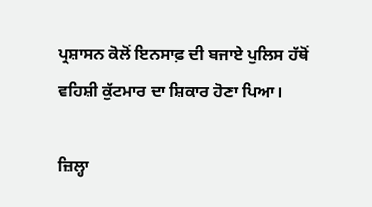ਪ੍ਰਸ਼ਾਸਨ ਕੋਲੋਂ ਇਨਸਾਫ਼ ਦੀ ਬਜਾਏ ਪੁਲਿਸ ਹੱਥੋਂ ਵਹਿਸ਼ੀ ਕੁੱਟਮਾਰ ਦਾ ਸ਼ਿਕਾਰ ਹੋਣਾ ਪਿਆ।

ਜ਼ਿਲ੍ਹਾ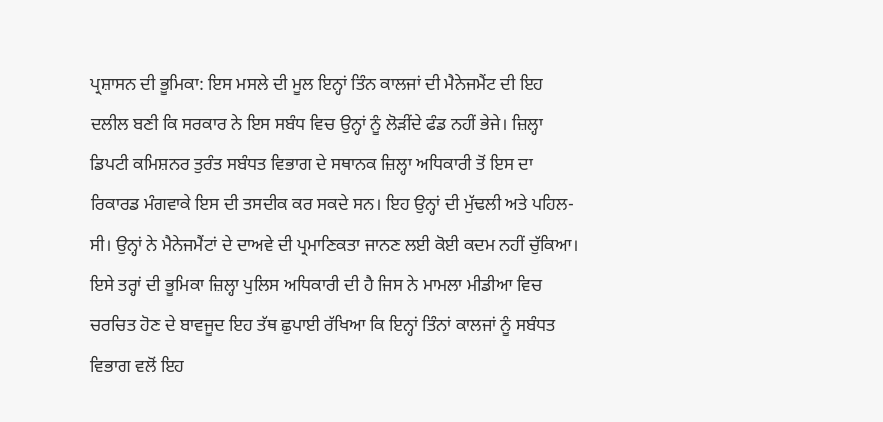ਪ੍ਰਸ਼ਾਸਨ ਦੀ ਭੂਮਿਕਾ: ਇਸ ਮਸਲੇ ਦੀ ਮੂਲ ਇਨ੍ਹਾਂ ਤਿੰਨ ਕਾਲਜਾਂ ਦੀ ਮੈਨੇਜਮੈਂਟ ਦੀ ਇਹ ਦਲੀਲ ਬਣੀ ਕਿ ਸਰਕਾਰ ਨੇ ਇਸ ਸਬੰਧ ਵਿਚ ਉਨ੍ਹਾਂ ਨੂੰ ਲੋੜੀਂਦੇ ਫੰਡ ਨਹੀਂ ਭੇਜੇ। ਜ਼ਿਲ੍ਹਾ ਡਿਪਟੀ ਕਮਿਸ਼ਨਰ ਤੁਰੰਤ ਸਬੰਧਤ ਵਿਭਾਗ ਦੇ ਸਥਾਨਕ ਜ਼ਿਲ੍ਹਾ ਅਧਿਕਾਰੀ ਤੋਂ ਇਸ ਦਾ ਰਿਕਾਰਡ ਮੰਗਵਾਕੇ ਇਸ ਦੀ ਤਸਦੀਕ ਕਰ ਸਕਦੇ ਸਨ। ਇਹ ਉਨ੍ਹਾਂ ਦੀ ਮੁੱਢਲੀ ਅਤੇ ਪਹਿਲ- ਸੀ। ਉਨ੍ਹਾਂ ਨੇ ਮੈਨੇਜਮੈਂਟਾਂ ਦੇ ਦਾਅਵੇ ਦੀ ਪ੍ਰਮਾਣਿਕਤਾ ਜਾਨਣ ਲਈ ਕੋਈ ਕਦਮ ਨਹੀਂ ਚੁੱਕਿਆ। ਇਸੇ ਤਰ੍ਹਾਂ ਦੀ ਭੂਮਿਕਾ ਜ਼ਿਲ੍ਹਾ ਪੁਲਿਸ ਅਧਿਕਾਰੀ ਦੀ ਹੈ ਜਿਸ ਨੇ ਮਾਮਲਾ ਮੀਡੀਆ ਵਿਚ ਚਰਚਿਤ ਹੋਣ ਦੇ ਬਾਵਜੂਦ ਇਹ ਤੱਥ ਛੁਪਾਈ ਰੱਖਿਆ ਕਿ ਇਨ੍ਹਾਂ ਤਿੰਨਾਂ ਕਾਲਜਾਂ ਨੂੰ ਸਬੰਧਤ ਵਿਭਾਗ ਵਲੋਂ ਇਹ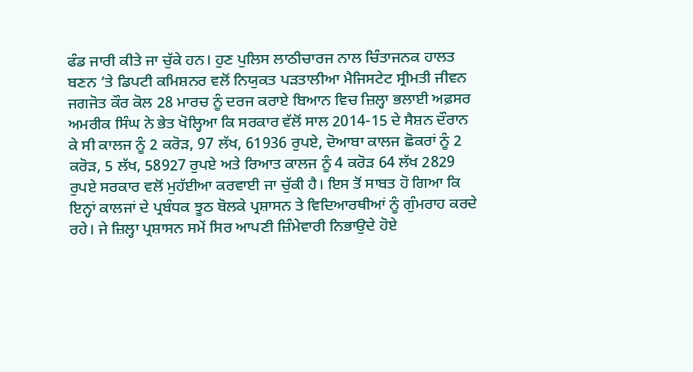ਫੰਡ ਜਾਰੀ ਕੀਤੇ ਜਾ ਚੁੱਕੇ ਹਨ। ਹੁਣ ਪੁਲਿਸ ਲਾਠੀਚਾਰਜ ਨਾਲ ਚਿੰਤਾਜਨਕ ਹਾਲਤ ਬਣਨ ’ਤੇ ਡਿਪਟੀ ਕਮਿਸ਼ਨਰ ਵਲੋਂ ਨਿਯੁਕਤ ਪੜਤਾਲੀਆ ਮੈਜਿਸਟੇਟ ਸ੍ਰੀਮਤੀ ਜੀਵਨ ਜਗਜੋਤ ਕੌਰ ਕੋਲ 28 ਮਾਰਚ ਨੂੰ ਦਰਜ ਕਰਾਏ ਬਿਆਨ ਵਿਚ ਜ਼ਿਲ੍ਹਾ ਭਲਾਈ ਅਫ਼ਸਰ ਅਮਰੀਕ ਸਿੰਘ ਨੇ ਭੇਤ ਖੋਲ੍ਹਿਆ ਕਿ ਸਰਕਾਰ ਵੱਲੋਂ ਸਾਲ 2014-15 ਦੇ ਸੈਸ਼ਨ ਦੌਰਾਨ ਕੇ ਸੀ ਕਾਲਜ ਨੂੰ 2 ਕਰੋੜ, 97 ਲੱਖ, 61936 ਰੁਪਏ, ਦੋਆਬਾ ਕਾਲਜ ਛੋਕਰਾਂ ਨੂੰ 2 ਕਰੋੜ, 5 ਲੱਖ, 58927 ਰੁਪਏ ਅਤੇ ਰਿਆਤ ਕਾਲਜ ਨੂੰ 4 ਕਰੋੜ 64 ਲੱਖ 2829 ਰੁਪਏ ਸਰਕਾਰ ਵਲੋਂ ਮੁਹੱਈਆ ਕਰਵਾਈ ਜਾ ਚੁੱਕੀ ਹੈ। ਇਸ ਤੋਂ ਸਾਬਤ ਹੋ ਗਿਆ ਕਿ ਇਨ੍ਹਾਂ ਕਾਲਜਾਂ ਦੇ ਪ੍ਰਬੰਧਕ ਝੂਠ ਬੋਲਕੇ ਪ੍ਰਸ਼ਾਸਨ ਤੇ ਵਿਦਿਆਰਥੀਆਂ ਨੂੰ ਗੁੰਮਰਾਹ ਕਰਦੇ ਰਹੇ। ਜੇ ਜ਼ਿਲ੍ਹਾ ਪ੍ਰਸ਼ਾਸਨ ਸਮੇਂ ਸਿਰ ਆਪਣੀ ਜ਼ਿੰਮੇਵਾਰੀ ਨਿਭਾਉਦੇ ਹੋਏ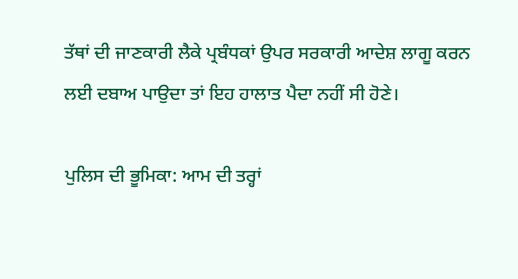ਤੱਥਾਂ ਦੀ ਜਾਣਕਾਰੀ ਲੈਕੇ ਪ੍ਰਬੰਧਕਾਂ ਉਪਰ ਸਰਕਾਰੀ ਆਦੇਸ਼ ਲਾਗੂ ਕਰਨ ਲਈ ਦਬਾਅ ਪਾਉਦਾ ਤਾਂ ਇਹ ਹਾਲਾਤ ਪੈਦਾ ਨਹੀਂ ਸੀ ਹੋਣੇ।

ਪੁਲਿਸ ਦੀ ਭੂਮਿਕਾ: ਆਮ ਦੀ ਤਰ੍ਹਾਂ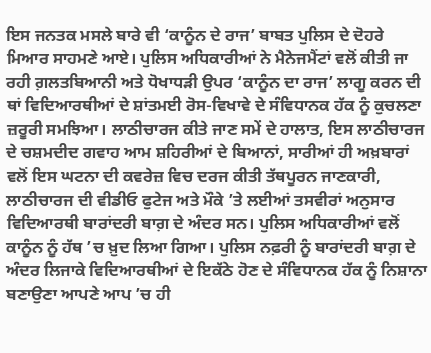ਇਸ ਜਨਤਕ ਮਸਲੇ ਬਾਰੇ ਵੀ ‘ਕਾਨੂੰਨ ਦੇ ਰਾਜ’ ਬਾਬਤ ਪੁਲਿਸ ਦੇ ਦੋਹਰੇ ਮਿਆਰ ਸਾਹਮਣੇ ਆਏ। ਪੁਲਿਸ ਅਧਿਕਾਰੀਆਂ ਨੇ ਮੈਨੇਜਮੈਂਟਾਂ ਵਲੋਂ ਕੀਤੀ ਜਾ ਰਹੀ ਗ਼ਲਤਬਿਆਨੀ ਅਤੇ ਧੋਖਾਧੜੀ ਉਪਰ ‘ਕਾਨੂੰਨ ਦਾ ਰਾਜ’ ਲਾਗੂ ਕਰਨ ਦੀ ਥਾਂ ਵਿਦਿਆਰਥੀਆਂ ਦੇ ਸ਼ਾਂਤਮਈ ਰੋਸ-ਵਿਖਾਵੇ ਦੇ ਸੰਵਿਧਾਨਕ ਹੱਕ ਨੂੰ ਕੁਚਲਣਾ ਜ਼ਰੂਰੀ ਸਮਝਿਆ। ਲਾਠੀਚਾਰਜ ਕੀਤੇ ਜਾਣ ਸਮੇਂ ਦੇ ਹਾਲਾਤ, ਇਸ ਲਾਠੀਚਾਰਜ ਦੇ ਚਸ਼ਮਦੀਦ ਗਵਾਹ ਆਮ ਸ਼ਹਿਰੀਆਂ ਦੇ ਬਿਆਨਾਂ, ਸਾਰੀਆਂ ਹੀ ਅਖ਼ਬਾਰਾਂ ਵਲੋਂ ਇਸ ਘਟਨਾ ਦੀ ਕਵਰੇਜ਼ ਵਿਚ ਦਰਜ ਕੀਤੀ ਤੱਥਪੂਰਨ ਜਾਣਕਾਰੀ, ਲਾਠੀਚਾਰਜ ਦੀ ਵੀਡੀਓ ਫੁਟੇਜ ਅਤੇ ਮੌਕੇ ’ਤੇ ਲਈਆਂ ਤਸਵੀਰਾਂ ਅਨੁਸਾਰ ਵਿਦਿਆਰਥੀ ਬਾਰਾਂਦਰੀ ਬਾਗ਼ ਦੇ ਅੰਦਰ ਸਨ। ਪੁਲਿਸ ਅਧਿਕਾਰੀਆਂ ਵਲੋਂ ਕਾਨੂੰਨ ਨੂੰ ਹੱਥ ’ਚ ਖ਼ੁਦ ਲਿਆ ਗਿਆ। ਪੁਲਿਸ ਨਫ਼ਰੀ ਨੂੰ ਬਾਰਾਂਦਰੀ ਬਾਗ਼ ਦੇ ਅੰਦਰ ਲਿਜਾਕੇ ਵਿਦਿਆਰਥੀਆਂ ਦੇ ਇਕੱਠੇ ਹੋਣ ਦੇ ਸੰਵਿਧਾਨਕ ਹੱਕ ਨੂੰ ਨਿਸ਼ਾਨਾ ਬਣਾਉਣਾ ਆਪਣੇ ਆਪ ’ਚ ਹੀ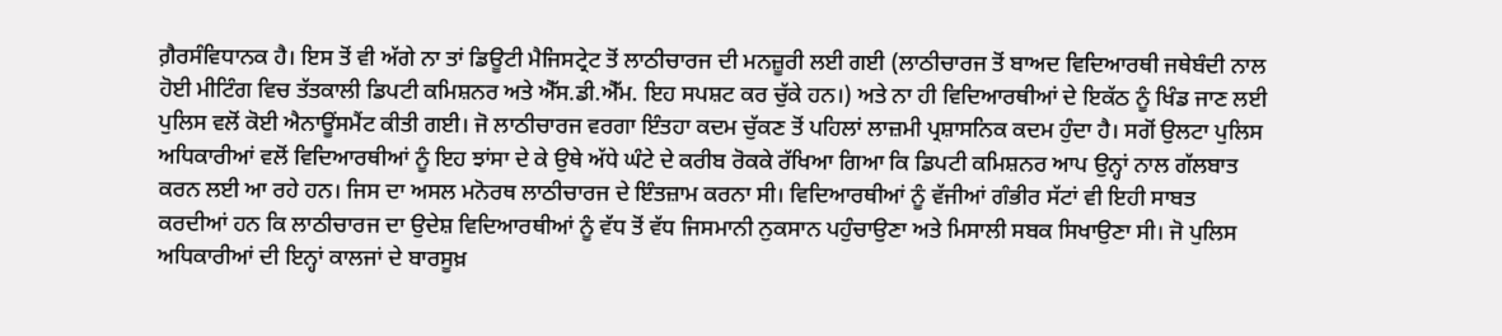ਗ਼ੈਰਸੰਵਿਧਾਨਕ ਹੈ। ਇਸ ਤੋਂ ਵੀ ਅੱਗੇ ਨਾ ਤਾਂ ਡਿਊਟੀ ਮੈਜਿਸਟ੍ਰੇਟ ਤੋਂ ਲਾਠੀਚਾਰਜ ਦੀ ਮਨਜ਼ੂਰੀ ਲਈ ਗਈ (ਲਾਠੀਚਾਰਜ ਤੋਂ ਬਾਅਦ ਵਿਦਿਆਰਥੀ ਜਥੇਬੰਦੀ ਨਾਲ ਹੋਈ ਮੀਟਿੰਗ ਵਿਚ ਤੱਤਕਾਲੀ ਡਿਪਟੀ ਕਮਿਸ਼ਨਰ ਅਤੇ ਐੱਸ.ਡੀ.ਐੱਮ. ਇਹ ਸਪਸ਼ਟ ਕਰ ਚੁੱਕੇ ਹਨ।) ਅਤੇ ਨਾ ਹੀ ਵਿਦਿਆਰਥੀਆਂ ਦੇ ਇਕੱਠ ਨੂੰ ਖਿੰਡ ਜਾਣ ਲਈ ਪੁਲਿਸ ਵਲੋਂ ਕੋਈ ਐਨਾਊਂਸਮੈਂਟ ਕੀਤੀ ਗਈ। ਜੋ ਲਾਠੀਚਾਰਜ ਵਰਗਾ ਇੰਤਹਾ ਕਦਮ ਚੁੱਕਣ ਤੋਂ ਪਹਿਲਾਂ ਲਾਜ਼ਮੀ ਪ੍ਰਸ਼ਾਸਨਿਕ ਕਦਮ ਹੁੰਦਾ ਹੈ। ਸਗੋਂ ਉਲਟਾ ਪੁਲਿਸ ਅਧਿਕਾਰੀਆਂ ਵਲੋਂ ਵਿਦਿਆਰਥੀਆਂ ਨੂੰ ਇਹ ਝਾਂਸਾ ਦੇ ਕੇ ਉਥੇ ਅੱਧੇ ਘੰਟੇ ਦੇ ਕਰੀਬ ਰੋਕਕੇ ਰੱਖਿਆ ਗਿਆ ਕਿ ਡਿਪਟੀ ਕਮਿਸ਼ਨਰ ਆਪ ਉਨ੍ਹਾਂ ਨਾਲ ਗੱਲਬਾਤ ਕਰਨ ਲਈ ਆ ਰਹੇ ਹਨ। ਜਿਸ ਦਾ ਅਸਲ ਮਨੋਰਥ ਲਾਠੀਚਾਰਜ ਦੇ ਇੰਤਜ਼ਾਮ ਕਰਨਾ ਸੀ। ਵਿਦਿਆਰਥੀਆਂ ਨੂੰ ਵੱਜੀਆਂ ਗੰਭੀਰ ਸੱਟਾਂ ਵੀ ਇਹੀ ਸਾਬਤ ਕਰਦੀਆਂ ਹਨ ਕਿ ਲਾਠੀਚਾਰਜ ਦਾ ਉਦੇਸ਼ ਵਿਦਿਆਰਥੀਆਂ ਨੂੰ ਵੱਧ ਤੋਂ ਵੱਧ ਜਿਸਮਾਨੀ ਨੁਕਸਾਨ ਪਹੁੰਚਾਉਣਾ ਅਤੇ ਮਿਸਾਲੀ ਸਬਕ ਸਿਖਾਉਣਾ ਸੀ। ਜੋ ਪੁਲਿਸ ਅਧਿਕਾਰੀਆਂ ਦੀ ਇਨ੍ਹਾਂ ਕਾਲਜਾਂ ਦੇ ਬਾਰਸੂਖ਼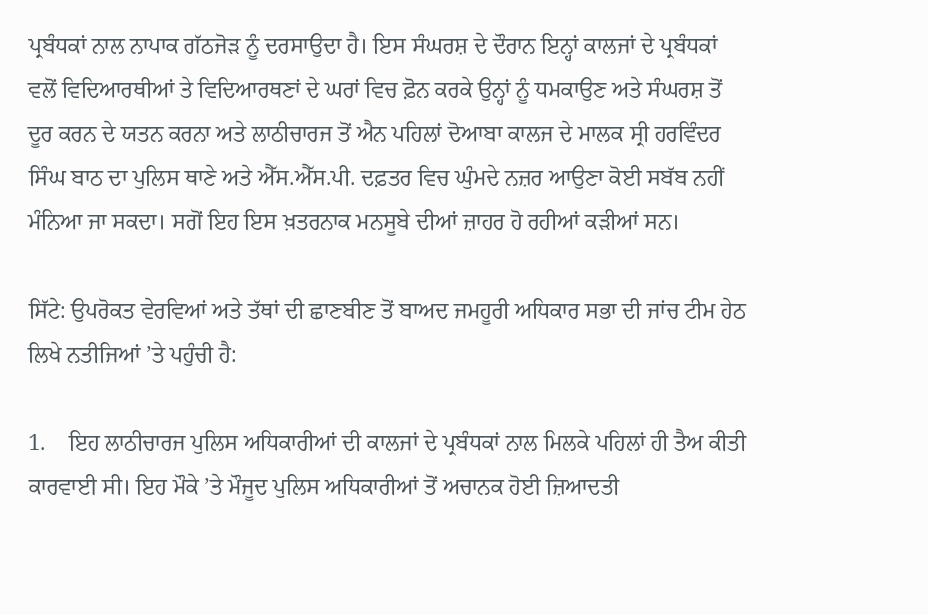ਪ੍ਰਬੰਧਕਾਂ ਨਾਲ ਨਾਪਾਕ ਗੱਠਜੋੜ ਨੂੰ ਦਰਸਾਉਦਾ ਹੈ। ਇਸ ਸੰਘਰਸ਼ ਦੇ ਦੌਰਾਨ ਇਨ੍ਹਾਂ ਕਾਲਜਾਂ ਦੇ ਪ੍ਰਬੰਧਕਾਂ ਵਲੋਂ ਵਿਦਿਆਰਥੀਆਂ ਤੇ ਵਿਦਿਆਰਥਣਾਂ ਦੇ ਘਰਾਂ ਵਿਚ ਫ਼ੋਨ ਕਰਕੇ ਉਨ੍ਹਾਂ ਨੂੰ ਧਮਕਾਉਣ ਅਤੇ ਸੰਘਰਸ਼ ਤੋਂ ਦੂਰ ਕਰਨ ਦੇ ਯਤਨ ਕਰਨਾ ਅਤੇ ਲਾਠੀਚਾਰਜ ਤੋਂ ਐਨ ਪਹਿਲਾਂ ਦੋਆਬਾ ਕਾਲਜ ਦੇ ਮਾਲਕ ਸ੍ਰੀ ਹਰਵਿੰਦਰ ਸਿੰਘ ਬਾਠ ਦਾ ਪੁਲਿਸ ਥਾਣੇ ਅਤੇ ਐੱਸ.ਐੱਸ.ਪੀ. ਦਫ਼ਤਰ ਵਿਚ ਘੁੰਮਦੇ ਨਜ਼ਰ ਆਉਣਾ ਕੋਈ ਸਬੱਬ ਨਹੀਂ ਮੰਨਿਆ ਜਾ ਸਕਦਾ। ਸਗੋਂ ਇਹ ਇਸ ਖ਼ਤਰਨਾਕ ਮਨਸੂਬੇ ਦੀਆਂ ਜ਼ਾਹਰ ਹੋ ਰਹੀਆਂ ਕੜੀਆਂ ਸਨ।

ਸਿੱਟੇ: ਉਪਰੋਕਤ ਵੇਰਵਿਆਂ ਅਤੇ ਤੱਥਾਂ ਦੀ ਛਾਣਬੀਣ ਤੋਂ ਬਾਅਦ ਜਮਹੂਰੀ ਅਧਿਕਾਰ ਸਭਾ ਦੀ ਜਾਂਚ ਟੀਮ ਹੇਠ ਲਿਖੇ ਨਤੀਜਿਆਂ ’ਤੇ ਪਹੁੰਚੀ ਹੈ:

1.    ਇਹ ਲਾਠੀਚਾਰਜ ਪੁਲਿਸ ਅਧਿਕਾਰੀਆਂ ਦੀ ਕਾਲਜਾਂ ਦੇ ਪ੍ਰਬੰਧਕਾਂ ਨਾਲ ਮਿਲਕੇ ਪਹਿਲਾਂ ਹੀ ਤੈਅ ਕੀਤੀ ਕਾਰਵਾਈ ਸੀ। ਇਹ ਮੌਕੇ ’ਤੇ ਮੌਜੂਦ ਪੁਲਿਸ ਅਧਿਕਾਰੀਆਂ ਤੋਂ ਅਚਾਨਕ ਹੋਈ ਜ਼ਿਆਦਤੀ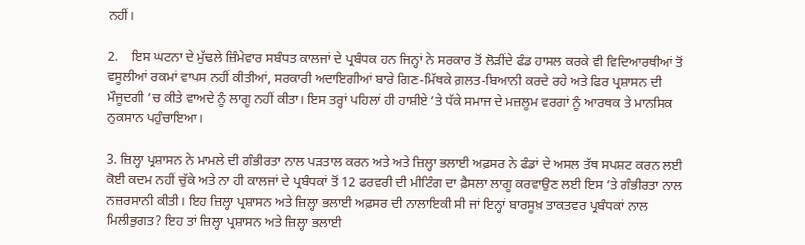ਨਹੀਂ।

2.    ਇਸ ਘਟਨਾ ਦੇ ਮੁੱਢਲੇ ਜ਼ਿੰਮੇਵਾਰ ਸਬੰਧਤ ਕਾਲਜਾਂ ਦੇ ਪ੍ਰਬੰਧਕ ਹਨ ਜਿਨ੍ਹਾਂ ਨੇ ਸਰਕਾਰ ਤੋਂ ਲੋੜੀਂਦੇ ਫੰਡ ਹਾਸਲ ਕਰਕੇ ਵੀ ਵਿਦਿਆਰਥੀਆਂ ਤੋਂ ਵਸੂਲੀਆਂ ਰਕਮਾਂ ਵਾਪਸ ਨਹੀਂ ਕੀਤੀਆਂ, ਸਰਕਾਰੀ ਅਦਾਇਗੀਆਂ ਬਾਰੇ ਗਿਣ-ਮਿੱਥਕੇ ਗ਼ਲਤ-ਬਿਆਨੀ ਕਰਦੇ ਰਹੇ ਅਤੇ ਫਿਰ ਪ੍ਰਸ਼ਾਸਨ ਦੀ ਮੌਜੂਦਗੀ ’ਚ ਕੀਤੇ ਵਾਅਦੇ ਨੂੰ ਲਾਗੂ ਨਹੀਂ ਕੀਤਾ। ਇਸ ਤਰ੍ਹਾਂ ਪਹਿਲਾਂ ਹੀ ਹਾਸ਼ੀਏ ’ਤੇ ਧੱਕੇ ਸਮਾਜ ਦੇ ਮਜ਼ਲੂਮ ਵਰਗਾਂ ਨੂੰ ਆਰਥਕ ਤੇ ਮਾਨਸਿਕ ਨੁਕਸਾਨ ਪਹੁੰਚਾਇਆ।

3. ਜ਼ਿਲ੍ਹਾ ਪ੍ਰਸ਼ਾਸਨ ਨੇ ਮਾਮਲੇ ਦੀ ਗੰਭੀਰਤਾ ਨਾਲ ਪੜਤਾਲ ਕਰਨ ਅਤੇ ਅਤੇ ਜ਼ਿਲ੍ਹਾ ਭਲਾਈ ਅਫ਼ਸਰ ਨੇ ਫੰਡਾਂ ਦੇ ਅਸਲ ਤੱਥ ਸਪਸ਼ਟ ਕਰਨ ਲਈ ਕੋਈ ਕਦਮ ਨਹੀਂ ਚੁੱਕੇ ਅਤੇ ਨਾ ਹੀ ਕਾਲਜਾਂ ਦੇ ਪ੍ਰਬੰਧਕਾਂ ਤੋਂ 12 ਫਰਵਰੀ ਦੀ ਮੀਟਿੰਗ ਦਾ ਫ਼ੈਸਲਾ ਲਾਗੂ ਕਰਵਾਉਣ ਲਈ ਇਸ ’ਤੇ ਗੰਭੀਰਤਾ ਨਾਲ ਨਜ਼ਰਸਾਨੀ ਕੀਤੀ। ਇਹ ਜ਼ਿਲ੍ਹਾ ਪ੍ਰਸ਼ਾਸਨ ਅਤੇ ਜ਼ਿਲ੍ਹਾ ਭਲਾਈ ਅਫ਼ਸਰ ਦੀ ਨਾਲਾਇਕੀ ਸੀ ਜਾਂ ਇਨ੍ਹਾਂ ਬਾਰਸੂਖ਼ ਤਾਕਤਵਰ ਪ੍ਰਬੰਧਕਾਂ ਨਾਲ ਮਿਲੀਭੁਗਤ? ਇਹ ਤਾਂ ਜ਼ਿਲ੍ਹਾ ਪ੍ਰਸ਼ਾਸਨ ਅਤੇ ਜ਼ਿਲ੍ਹਾ ਭਲਾਈ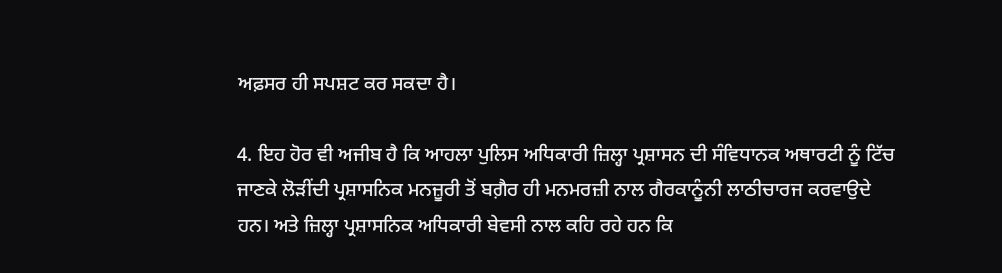ਅਫ਼ਸਰ ਹੀ ਸਪਸ਼ਟ ਕਰ ਸਕਦਾ ਹੈ।

4. ਇਹ ਹੋਰ ਵੀ ਅਜੀਬ ਹੈ ਕਿ ਆਹਲਾ ਪੁਲਿਸ ਅਧਿਕਾਰੀ ਜ਼ਿਲ੍ਹਾ ਪ੍ਰਸ਼ਾਸਨ ਦੀ ਸੰਵਿਧਾਨਕ ਅਥਾਰਟੀ ਨੂੰ ਟਿੱਚ ਜਾਣਕੇ ਲੋੜੀਂਦੀ ਪ੍ਰਸ਼ਾਸਨਿਕ ਮਨਜ਼ੂਰੀ ਤੋਂ ਬਗ਼ੈਰ ਹੀ ਮਨਮਰਜ਼ੀ ਨਾਲ ਗੈਰਕਾਨੂੰਨੀ ਲਾਠੀਚਾਰਜ ਕਰਵਾਉਦੇ ਹਨ। ਅਤੇ ਜ਼ਿਲ੍ਹਾ ਪ੍ਰਸ਼ਾਸਨਿਕ ਅਧਿਕਾਰੀ ਬੇਵਸੀ ਨਾਲ ਕਹਿ ਰਹੇ ਹਨ ਕਿ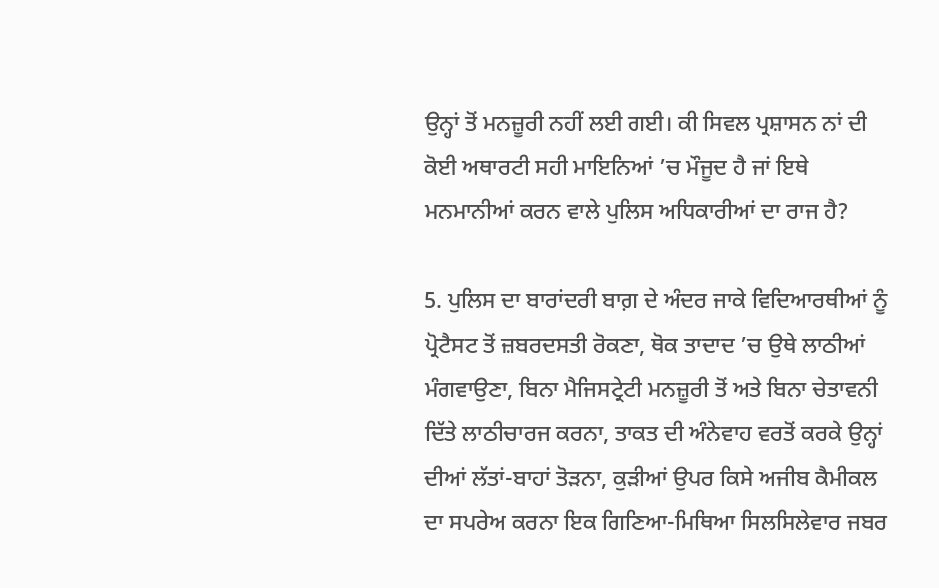ਉਨ੍ਹਾਂ ਤੋਂ ਮਨਜ਼ੂਰੀ ਨਹੀਂ ਲਈ ਗਈ। ਕੀ ਸਿਵਲ ਪ੍ਰਸ਼ਾਸਨ ਨਾਂ ਦੀ ਕੋਈ ਅਥਾਰਟੀ ਸਹੀ ਮਾਇਨਿਆਂ ’ਚ ਮੌਜੂਦ ਹੈ ਜਾਂ ਇਥੇ ਮਨਮਾਨੀਆਂ ਕਰਨ ਵਾਲੇ ਪੁਲਿਸ ਅਧਿਕਾਰੀਆਂ ਦਾ ਰਾਜ ਹੈ?

5. ਪੁਲਿਸ ਦਾ ਬਾਰਾਂਦਰੀ ਬਾਗ਼ ਦੇ ਅੰਦਰ ਜਾਕੇ ਵਿਦਿਆਰਥੀਆਂ ਨੂੰ ਪ੍ਰੋਟੈਸਟ ਤੋਂ ਜ਼ਬਰਦਸਤੀ ਰੋਕਣਾ, ਥੋਕ ਤਾਦਾਦ ’ਚ ਉਥੇ ਲਾਠੀਆਂ ਮੰਗਵਾਉਣਾ, ਬਿਨਾ ਮੈਜਿਸਟ੍ਰੇਟੀ ਮਨਜ਼ੂਰੀ ਤੋਂ ਅਤੇ ਬਿਨਾ ਚੇਤਾਵਨੀ ਦਿੱਤੇ ਲਾਠੀਚਾਰਜ ਕਰਨਾ, ਤਾਕਤ ਦੀ ਅੰਨੇਵਾਹ ਵਰਤੋਂ ਕਰਕੇ ਉਨ੍ਹਾਂ ਦੀਆਂ ਲੱਤਾਂ-ਬਾਹਾਂ ਤੋੜਨਾ, ਕੁੜੀਆਂ ਉਪਰ ਕਿਸੇ ਅਜੀਬ ਕੈਮੀਕਲ ਦਾ ਸਪਰੇਅ ਕਰਨਾ ਇਕ ਗਿਣਿਆ-ਮਿਥਿਆ ਸਿਲਸਿਲੇਵਾਰ ਜਬਰ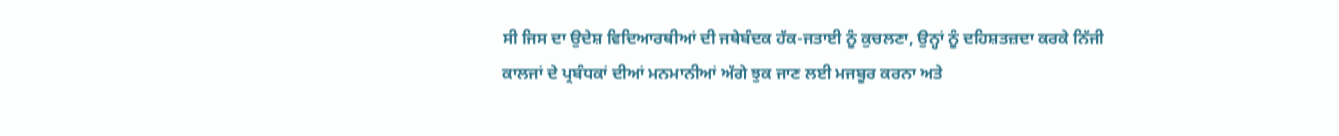ਸੀ ਜਿਸ ਦਾ ਉਦੇਸ਼ ਵਿਦਿਆਰਥੀਆਂ ਦੀ ਜਥੇਬੰਦਕ ਹੱਕ-ਜਤਾਈ ਨੂੰ ਕੁਚਲਣਾ, ਉਨ੍ਹਾਂ ਨੂੰ ਦਹਿਸ਼ਤਜ਼ਦਾ ਕਰਕੇ ਨਿੱਜੀ ਕਾਲਜਾਂ ਦੇ ਪ੍ਰਬੰਧਕਾਂ ਦੀਆਂ ਮਨਮਾਨੀਆਂ ਅੱਗੇ ਝੁਕ ਜਾਣ ਲਈ ਮਜਬੂਰ ਕਰਨਾ ਅਤੇ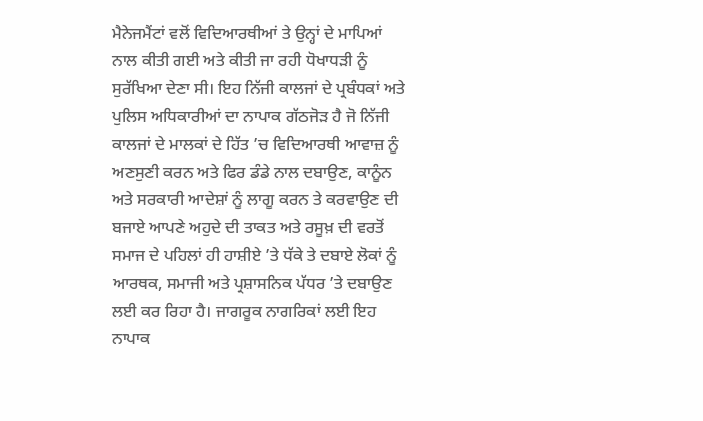ਮੈਨੇਜਮੈਂਟਾਂ ਵਲੋਂ ਵਿਦਿਆਰਥੀਆਂ ਤੇ ਉਨ੍ਹਾਂ ਦੇ ਮਾਪਿਆਂ ਨਾਲ ਕੀਤੀ ਗਈ ਅਤੇ ਕੀਤੀ ਜਾ ਰਹੀ ਧੋਖਾਧੜੀ ਨੂੰ ਸੁਰੱਖਿਆ ਦੇਣਾ ਸੀ। ਇਹ ਨਿੱਜੀ ਕਾਲਜਾਂ ਦੇ ਪ੍ਰਬੰਧਕਾਂ ਅਤੇ ਪੁਲਿਸ ਅਧਿਕਾਰੀਆਂ ਦਾ ਨਾਪਾਕ ਗੱਠਜੋੜ ਹੈ ਜੋ ਨਿੱਜੀ ਕਾਲਜਾਂ ਦੇ ਮਾਲਕਾਂ ਦੇ ਹਿੱਤ ’ਚ ਵਿਦਿਆਰਥੀ ਆਵਾਜ਼ ਨੂੰ ਅਣਸੁਣੀ ਕਰਨ ਅਤੇ ਫਿਰ ਡੰਡੇ ਨਾਲ ਦਬਾਉਣ, ਕਾਨੂੰਨ ਅਤੇ ਸਰਕਾਰੀ ਆਦੇਸ਼ਾਂ ਨੂੰ ਲਾਗੂ ਕਰਨ ਤੇ ਕਰਵਾਉਣ ਦੀ ਬਜਾਏ ਆਪਣੇ ਅਹੁਦੇ ਦੀ ਤਾਕਤ ਅਤੇ ਰਸੂਖ਼ ਦੀ ਵਰਤੋਂ ਸਮਾਜ ਦੇ ਪਹਿਲਾਂ ਹੀ ਹਾਸ਼ੀਏ ’ਤੇ ਧੱਕੇ ਤੇ ਦਬਾਏ ਲੋਕਾਂ ਨੂੰ ਆਰਥਕ, ਸਮਾਜੀ ਅਤੇ ਪ੍ਰਸ਼ਾਸਨਿਕ ਪੱਧਰ ’ਤੇ ਦਬਾਉਣ ਲਈ ਕਰ ਰਿਹਾ ਹੈ। ਜਾਗਰੂਕ ਨਾਗਰਿਕਾਂ ਲਈ ਇਹ ਨਾਪਾਕ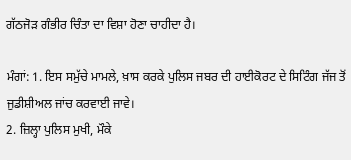ਗੱਠਜੋੜ ਗੰਭੀਰ ਚਿੰਤਾ ਦਾ ਵਿਸ਼ਾ ਹੋਣਾ ਚਾਹੀਦਾ ਹੈ।

ਮੰਗਾਂ: 1. ਇਸ ਸਮੁੱਚੇ ਮਾਮਲੇ, ਖ਼ਾਸ ਕਰਕੇ ਪੁਲਿਸ ਜਬਰ ਦੀ ਹਾਈਕੋਰਟ ਦੇ ਸਿਟਿੰਗ ਜੱਜ ਤੋਂ ਜੁਡੀਸ਼ੀਅਲ ਜਾਂਚ ਕਰਵਾਈ ਜਾਵੇ।
2. ਜ਼ਿਲ੍ਹਾ ਪੁਲਿਸ ਮੁਖੀ, ਮੌਕੇ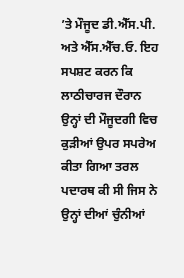’ਤੇ ਮੌਜੂਦ ਡੀ.ਐੱਸ.ਪੀ. ਅਤੇ ਐੱਸ.ਐੱਚ.ਓ. ਇਹ ਸਪਸ਼ਟ ਕਰਨ ਕਿ ਲਾਠੀਚਾਰਜ ਦੌਰਾਨ ਉਨ੍ਹਾਂ ਦੀ ਮੌਜੂਦਗੀ ਵਿਚ ਕੁੜੀਆਂ ਉਪਰ ਸਪਰੇਅ ਕੀਤਾ ਗਿਆ ਤਰਲ ਪਦਾਰਥ ਕੀ ਸੀ ਜਿਸ ਨੇ ਉਨ੍ਹਾਂ ਦੀਆਂ ਚੁੰਨੀਆਂ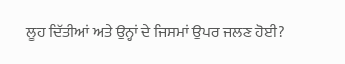ਲੂਹ ਦਿੱਤੀਆਂ ਅਤੇ ਉਨ੍ਹਾਂ ਦੇ ਜਿਸਮਾਂ ਉਪਰ ਜਲਣ ਹੋਈ?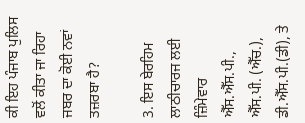ਕੀ ਇਹ ਪੰਜਾਬ ਪੁਲਿਸ ਵਲੋਂ ਕੀਤਾ ਜਾ ਰਿਹਾ ਜਬਰ ਦਾ ਕੋਈ ਨਵਾਂ ਤਜ਼ਰਬਾ ਹੈ?

3. ਇਸ ਬੇਰਹਿਮ ਲਾਠੀਚਾਰਜ ਲਈ ਜ਼ਿੰਮੇਵਾਰ ਐੱਸ.ਐੱਸ.ਪੀ., ਐੱਸ.ਪੀ. (ਐੱਚ.), ਡੀ.ਐੱਸ.ਪੀ.(ਡੀ), ਤੇ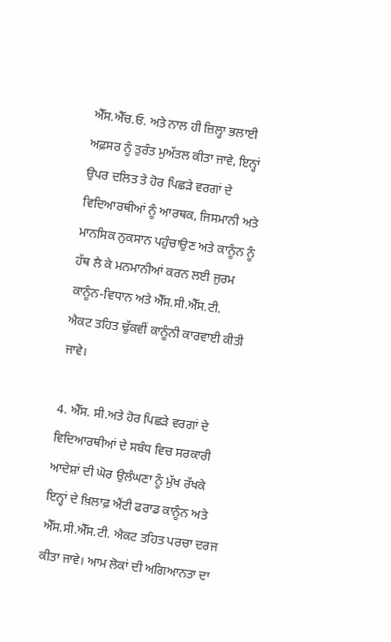ਐੱਸ.ਐੱਚ.ਓ. ਅਤੇ ਨਾਲ ਹੀ ਜ਼ਿਲ੍ਹਾ ਭਲਾਈ ਅਫ਼ਸਰ ਨੂੰ ਤੁਰੰਤ ਮੁਅੱਤਲ ਕੀਤਾ ਜਾਵੇ, ਇਨ੍ਹਾਂ ਉਪਰ ਦਲਿਤ ਤੇ ਹੋਰ ਪਿਛੜੇ ਵਰਗਾਂ ਦੇ ਵਿਦਿਆਰਥੀਆਂ ਨੂੰ ਆਰਥਕ, ਜਿਸਮਾਨੀ ਅਤੇ ਮਾਨਸਿਕ ਨੁਕਸਾਨ ਪਹੁੰਚਾਉਣ ਅਤੇ ਕਾਨੂੰਨ ਨੂੰ ਹੱਥ ਲੈ ਕੇ ਮਨਮਾਨੀਆਂ ਕਰਨ ਲਈ ਜੁਰਮ ਕਾਨੂੰਨ-ਵਿਧਾਨ ਅਤੇ ਐੱਸ.ਸੀ.ਐੱਸ.ਟੀ. ਐਕਟ ਤਹਿਤ ਢੁੱਕਵੀਂ ਕਾਨੂੰਨੀ ਕਾਰਵਾਈ ਕੀਤੀ ਜਾਵੇ।

4. ਐੱਸ. ਸੀ.ਅਤੇ ਹੋਰ ਪਿਛੜੇ ਵਰਗਾਂ ਦੇ ਵਿਦਿਆਰਥੀਆਂ ਦੇ ਸਬੰਧ ਵਿਚ ਸਰਕਾਰੀ ਆਦੇਸ਼ਾਂ ਦੀ ਘੋਰ ਉਲੰਘਣਾ ਨੂੰ ਮੁੱਖ ਰੱਖਕੇ ਇਨ੍ਹਾਂ ਦੇ ਖ਼ਿਲਾਫ਼ ਐਂਟੀ ਫਰਾਡ ਕਾਨੂੰਨ ਅਤੇ ਐੱਸ.ਸੀ.ਐੱਸ.ਟੀ. ਐਕਟ ਤਹਿਤ ਪਰਚਾ ਦਰਜ ਕੀਤਾ ਜਾਵੇ। ਆਮ ਲੋਕਾਂ ਦੀ ਅਗਿਆਨਤਾ ਦਾ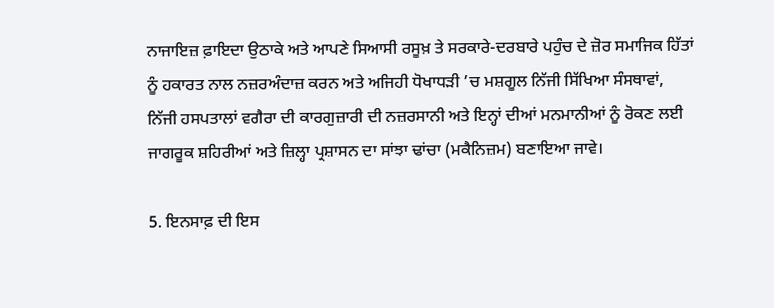ਨਾਜਾਇਜ਼ ਫ਼ਾਇਦਾ ਉਠਾਕੇ ਅਤੇ ਆਪਣੇ ਸਿਆਸੀ ਰਸੂਖ਼ ਤੇ ਸਰਕਾਰੇ-ਦਰਬਾਰੇ ਪਹੁੰਚ ਦੇ ਜ਼ੋਰ ਸਮਾਜਿਕ ਹਿੱਤਾਂ ਨੂੰ ਹਕਾਰਤ ਨਾਲ ਨਜ਼ਰਅੰਦਾਜ਼ ਕਰਨ ਅਤੇ ਅਜਿਹੀ ਧੋਖਾਧੜੀ ’ਚ ਮਸ਼ਗੂਲ ਨਿੱਜੀ ਸਿੱਖਿਆ ਸੰਸਥਾਵਾਂ, ਨਿੱਜੀ ਹਸਪਤਾਲਾਂ ਵਗੈਰਾ ਦੀ ਕਾਰਗੁਜ਼ਾਰੀ ਦੀ ਨਜ਼ਰਸਾਨੀ ਅਤੇ ਇਨ੍ਹਾਂ ਦੀਆਂ ਮਨਮਾਨੀਆਂ ਨੂੰ ਰੋਕਣ ਲਈ ਜਾਗਰੂਕ ਸ਼ਹਿਰੀਆਂ ਅਤੇ ਜ਼ਿਲ੍ਹਾ ਪ੍ਰਸ਼ਾਸਨ ਦਾ ਸਾਂਝਾ ਢਾਂਚਾ (ਮਕੈਨਿਜ਼ਮ) ਬਣਾਇਆ ਜਾਵੇ।

5. ਇਨਸਾਫ਼ ਦੀ ਇਸ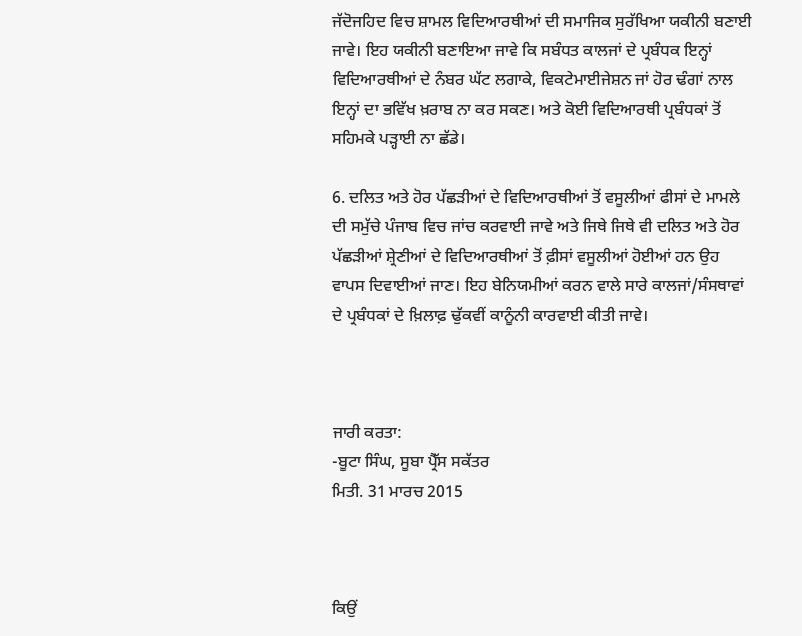ਜੱਦੋਜਹਿਦ ਵਿਚ ਸ਼ਾਮਲ ਵਿਦਿਆਰਥੀਆਂ ਦੀ ਸਮਾਜਿਕ ਸੁਰੱਖਿਆ ਯਕੀਨੀ ਬਣਾਈ ਜਾਵੇ। ਇਹ ਯਕੀਨੀ ਬਣਾਇਆ ਜਾਵੇ ਕਿ ਸਬੰਧਤ ਕਾਲਜਾਂ ਦੇ ਪ੍ਰਬੰਧਕ ਇਨ੍ਹਾਂ ਵਿਦਿਆਰਥੀਆਂ ਦੇ ਨੰਬਰ ਘੱਟ ਲਗਾਕੇ, ਵਿਕਟੇਮਾਈਜੇਸ਼ਨ ਜਾਂ ਹੋਰ ਢੰਗਾਂ ਨਾਲ ਇਨ੍ਹਾਂ ਦਾ ਭਵਿੱਖ ਖ਼ਰਾਬ ਨਾ ਕਰ ਸਕਣ। ਅਤੇ ਕੋਈ ਵਿਦਿਆਰਥੀ ਪ੍ਰਬੰਧਕਾਂ ਤੋਂ ਸਹਿਮਕੇ ਪੜ੍ਹਾਈ ਨਾ ਛੱਡੇ।

6. ਦਲਿਤ ਅਤੇ ਹੋਰ ਪੱਛੜੀਆਂ ਦੇ ਵਿਦਿਆਰਥੀਆਂ ਤੋਂ ਵਸੂਲੀਆਂ ਫੀਸਾਂ ਦੇ ਮਾਮਲੇ ਦੀ ਸਮੁੱਚੇ ਪੰਜਾਬ ਵਿਚ ਜਾਂਚ ਕਰਵਾਈ ਜਾਵੇ ਅਤੇ ਜਿਥੇ ਜਿਥੇ ਵੀ ਦਲਿਤ ਅਤੇ ਹੋਰ ਪੱਛੜੀਆਂ ਸ਼੍ਰੇਣੀਆਂ ਦੇ ਵਿਦਿਆਰਥੀਆਂ ਤੋਂ ਫ਼ੀਸਾਂ ਵਸੂਲੀਆਂ ਹੋਈਆਂ ਹਨ ਉਹ ਵਾਪਸ ਦਿਵਾਈਆਂ ਜਾਣ। ਇਹ ਬੇਨਿਯਮੀਆਂ ਕਰਨ ਵਾਲੇ ਸਾਰੇ ਕਾਲਜਾਂ/ਸੰਸਥਾਵਾਂ ਦੇ ਪ੍ਰਬੰਧਕਾਂ ਦੇ ਖ਼ਿਲਾਫ਼ ਢੁੱਕਵੀਂ ਕਾਨੂੰਨੀ ਕਾਰਵਾਈ ਕੀਤੀ ਜਾਵੇ।



ਜਾਰੀ ਕਰਤਾ:
-ਬੂਟਾ ਸਿੰਘ, ਸੂਬਾ ਪ੍ਰੈੱਸ ਸਕੱਤਰ
ਮਿਤੀ. 31 ਮਾਰਚ 2015



ਕਿਉਂ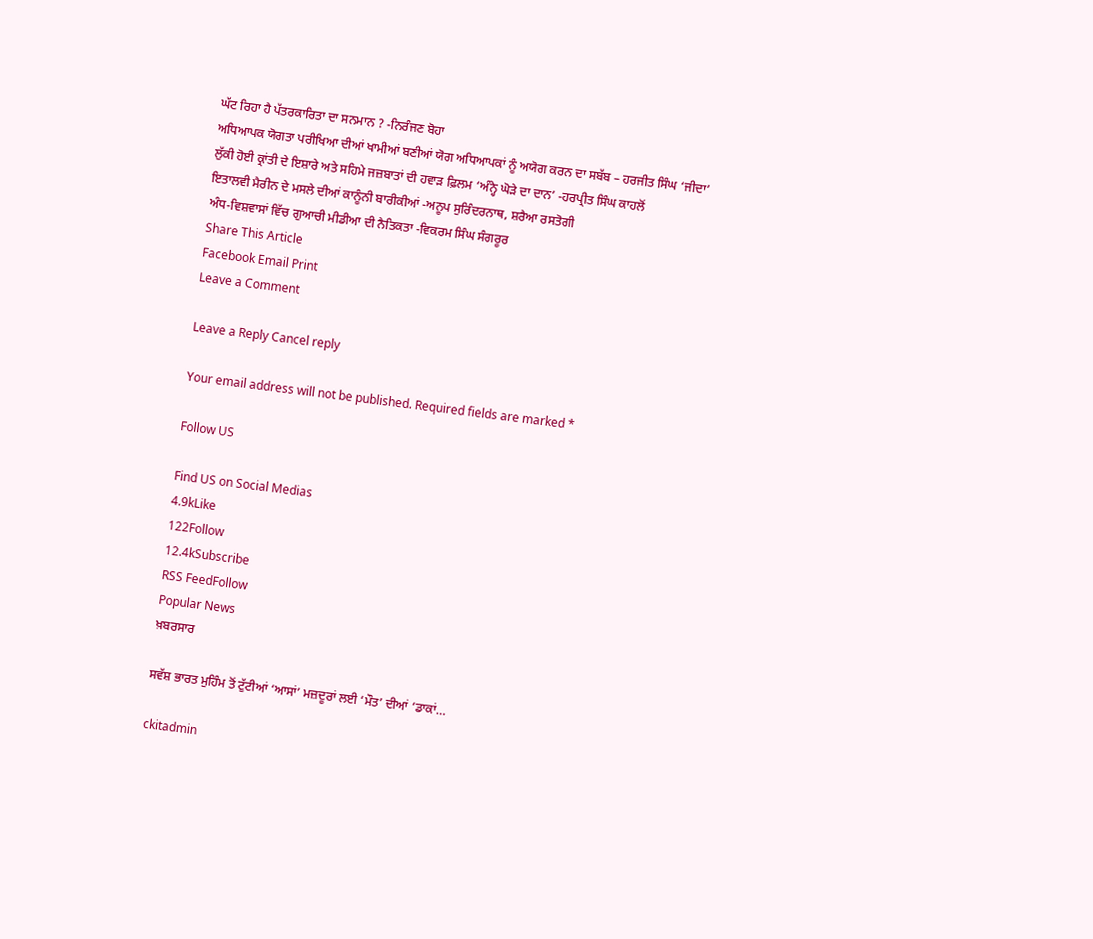ਘੱਟ ਰਿਹਾ ਹੈ ਪੱਤਰਕਾਰਿਤਾ ਦਾ ਸਨਮਾਨ ? -ਨਿਰੰਜਣ ਬੋਹਾ
ਅਧਿਆਪਕ ਯੋਗਤਾ ਪਰੀਖਿਆ ਦੀਆਂ ਖਾਮੀਆਂ ਬਣੀਆਂ ਯੋਗ ਅਧਿਆਪਕਾਂ ਨੂੰ ਅਯੋਗ ਕਰਨ ਦਾ ਸਬੱਬ – ਹਰਜੀਤ ਸਿੰਘ ‘ਜੀਦਾ’
ਲੁੱਕੀ ਹੋਈ ਕ੍ਰਾਂਤੀ ਦੇ ਇਸ਼ਾਰੇ ਅਤੇ ਸਹਿਮੇ ਜਜ਼ਬਾਤਾਂ ਦੀ ਹਵਾੜ ਫ਼ਿਲਮ ‘ਅੰਨ੍ਹੇ ਘੋੜੇ ਦਾ ਦਾਨ’ -ਹਰਪ੍ਰੀਤ ਸਿੰਘ ਕਾਹਲੋਂ
ਇਤਾਲਵੀ ਮੈਰੀਨ ਦੇ ਮਸਲੇ ਦੀਆਂ ਕਾਨੂੰਨੀ ਬਾਰੀਕੀਆਂ -ਅਨੂਪ ਸੁਰਿੰਦਰਨਾਥ, ਸ਼ਰੈਆ ਰਸਤੋਗੀ
ਅੰਧ-ਵਿਸ਼ਵਾਸਾਂ ਵਿੱਚ ਗੁਆਚੀ ਮੀਡੀਆ ਦੀ ਨੈਤਿਕਤਾ -ਵਿਕਰਮ ਸਿੰਘ ਸੰਗਰੂਰ
Share This Article
Facebook Email Print
Leave a Comment

Leave a Reply Cancel reply

Your email address will not be published. Required fields are marked *

Follow US

Find US on Social Medias
4.9kLike
122Follow
12.4kSubscribe
RSS FeedFollow
Popular News
ਖ਼ਬਰਸਾਰ

ਸਵੱਸ਼ ਭਾਰਤ ਮੁਹਿੰਮ ਤੋਂ ਟੁੱਟੀਆਂ ‘ਆਸਾਂ’ ਮਜ਼ਦੂਰਾਂ ਲਈ ‘ਮੌਤ’ ਦੀਆਂ ‘ਡਾਕਾਂ…

ckitadmin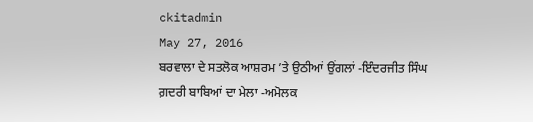ckitadmin
May 27, 2016
ਬਰਵਾਲਾ ਦੇ ਸਤਲੋਕ ਆਸ਼ਰਮ ’ਤੇ ਉਠੀਆਂ ਉਂਗਲਾਂ -ਇੰਦਰਜੀਤ ਸਿੰਘ
ਗ਼ਦਰੀ ਬਾਬਿਆਂ ਦਾ ਮੇਲਾ -ਅਮੋਲਕ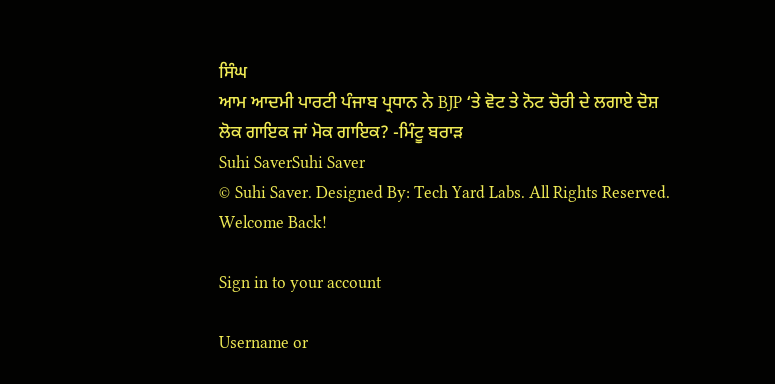ਸਿੰਘ
ਆਮ ਆਦਮੀ ਪਾਰਟੀ ਪੰਜਾਬ ਪ੍ਰਧਾਨ ਨੇ BJP ‘ਤੇ ਵੋਟ ਤੇ ਨੋਟ ਚੋਰੀ ਦੇ ਲਗਾਏ ਦੋਸ਼
ਲੋਕ ਗਾਇਕ ਜਾਂ ਮੋਕ ਗਾਇਕ? -ਮਿੰਟੂ ਬਰਾੜ
Suhi SaverSuhi Saver
© Suhi Saver. Designed By: Tech Yard Labs. All Rights Reserved.
Welcome Back!

Sign in to your account

Username or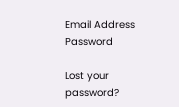Email Address
Password

Lost your password?